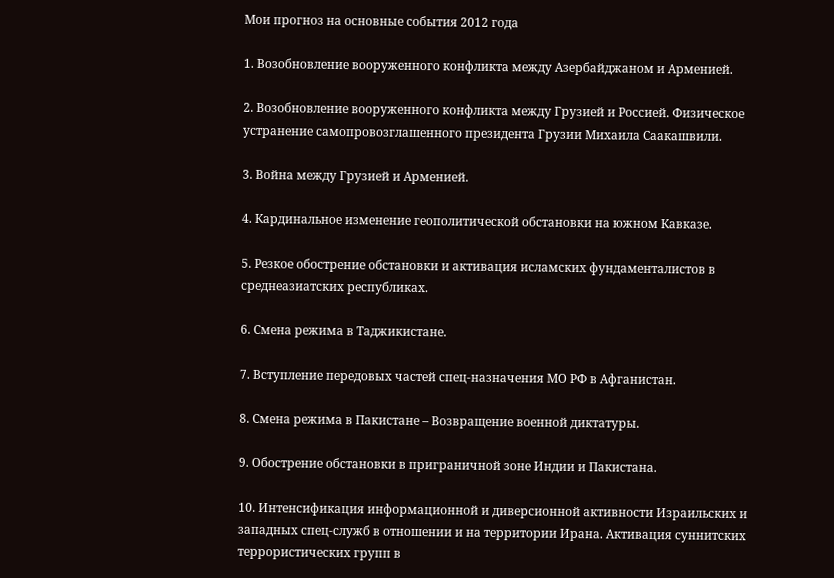Мои прогноз на основные события 2012 года

1. Возобновление вооруженного конфликта между Азербайджаном и Арменией.

2. Возобновление вооруженного конфликта между Грузией и Россией. Физическое устранение самопровозглашенного президента Грузии Михаила Саакашвили.

3. Война между Грузией и Арменией.

4. Кардинальное изменение геополитической обстановки на южном Кавказе.

5. Резкое обострение обстановки и активация исламских фундаменталистов в среднеазиатских республиках.

6. Смена режима в Таджикистане.

7. Вступление передовых частей спец-назначения МО РФ в Афганистан.

8. Смена режима в Пакистане – Возвращение военной диктатуры.

9. Обострение обстановки в приграничной зоне Индии и Пакистана.

10. Интенсификация информационной и диверсионной активности Израильских и западных спец-служб в отношении и на территории Ирана. Активация суннитских террористических групп в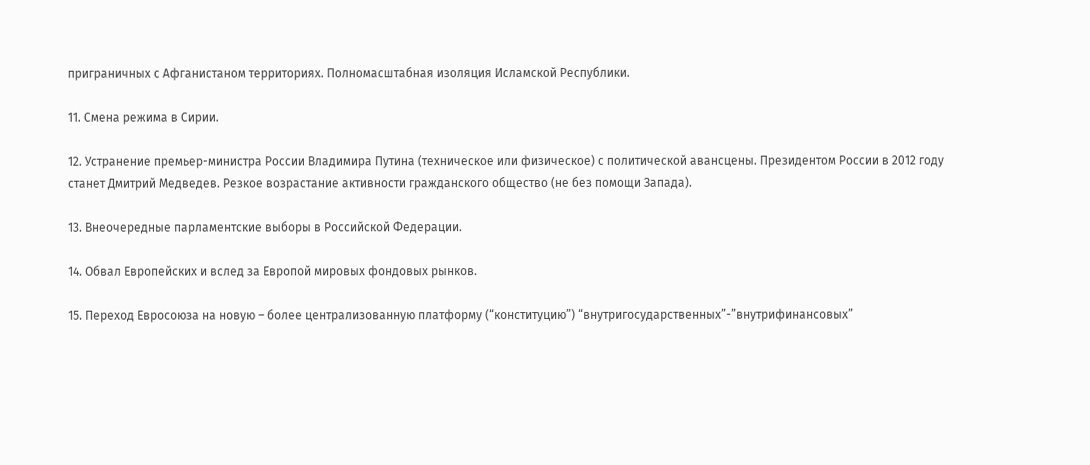приграничных с Афганистаном территориях. Полномасштабная изоляция Исламской Республики.

11. Смена режима в Сирии.

12. Устранение премьер-министра России Владимира Путина (техническое или физическое) с политической авансцены. Президентом России в 2012 году станет Дмитрий Медведев. Резкое возрастание активности гражданского общество (не без помощи Запада).

13. Внеочередные парламентские выборы в Российской Федерации.

14. Обвал Европейских и вслед за Европой мировых фондовых рынков.

15. Переход Евросоюза на новую – более централизованную платформу (“конституцию”) “внутригосударственных”-”внутрифинансовых”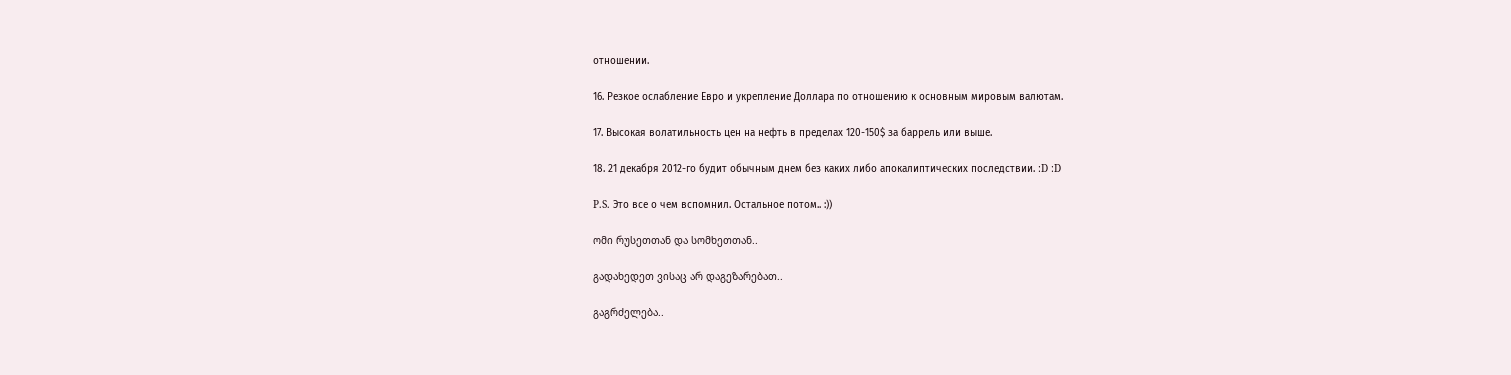отношении.

16. Резкое ослабление Евро и укрепление Доллара по отношению к основным мировым валютам.

17. Высокая волатильность цен на нефть в пределах 120-150$ за баррель или выше.

18. 21 декабря 2012-го будит обычным днем без каких либо апокалиптических последствии. :D :D

P.S. Это все о чем вспомнил. Остальное потом.. :))

ომი რუსეთთან და სომხეთთან..

გადახედეთ ვისაც არ დაგეზარებათ..

გაგრძელება..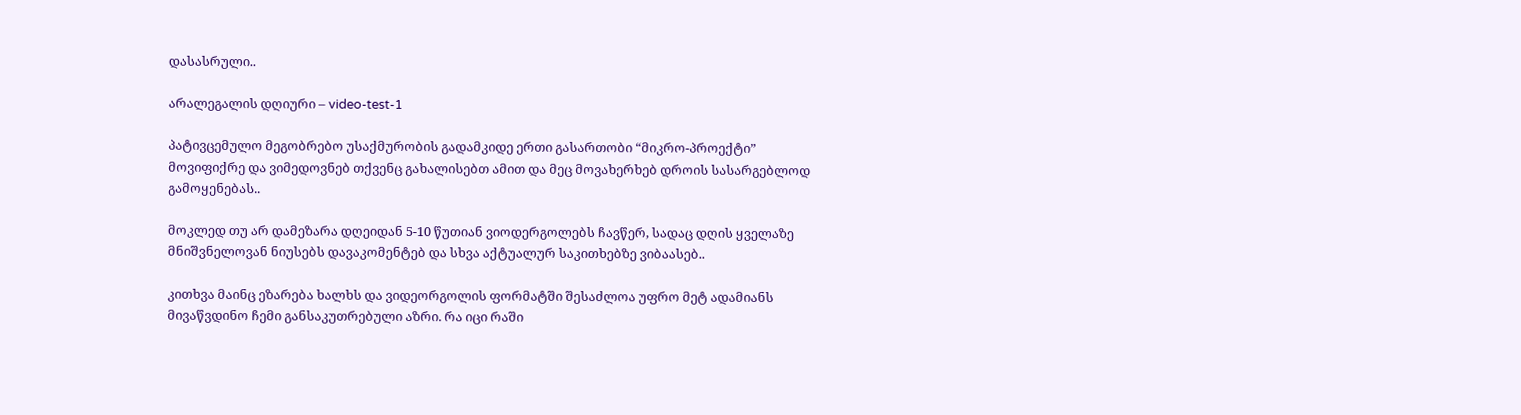დასასრული..

არალეგალის დღიური – video-test-1

პატივცემულო მეგობრებო უსაქმურობის გადამკიდე ერთი გასართობი “მიკრო-პროექტი” მოვიფიქრე და ვიმედოვნებ თქვენც გახალისებთ ამით და მეც მოვახერხებ დროის სასარგებლოდ გამოყენებას..

მოკლედ თუ არ დამეზარა დღეიდან 5-10 წუთიან ვიოდერგოლებს ჩავწერ, სადაც დღის ყველაზე მნიშვნელოვან ნიუსებს დავაკომენტებ და სხვა აქტუალურ საკითხებზე ვიბაასებ..

კითხვა მაინც ეზარება ხალხს და ვიდეორგოლის ფორმატში შესაძლოა უფრო მეტ ადამიანს მივაწვდინო ჩემი განსაკუთრებული აზრი. რა იცი რაში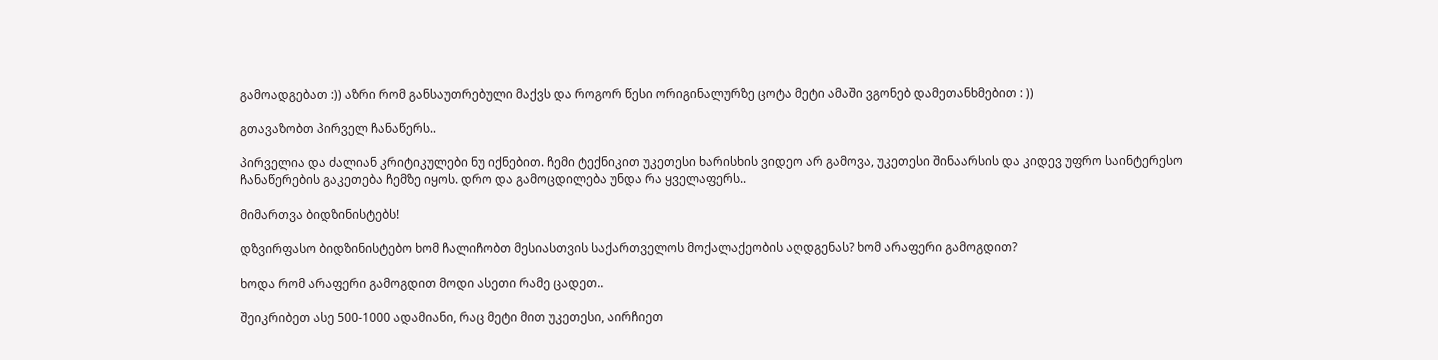გამოადგებათ :)) აზრი რომ განსაუთრებული მაქვს და როგორ წესი ორიგინალურზე ცოტა მეტი ამაში ვგონებ დამეთანხმებით : ))

გთავაზობთ პირველ ჩანაწერს..

პირველია და ძალიან კრიტიკულები ნუ იქნებით. ჩემი ტექნიკით უკეთესი ხარისხის ვიდეო არ გამოვა, უკეთესი შინაარსის და კიდევ უფრო საინტერესო ჩანაწერების გაკეთება ჩემზე იყოს. დრო და გამოცდილება უნდა რა ყველაფერს..

მიმართვა ბიდზინისტებს!

დზვირფასო ბიდზინისტებო ხომ ჩალიჩობთ მესიასთვის საქართველოს მოქალაქეობის აღდგენას? ხომ არაფერი გამოგდით?

ხოდა რომ არაფერი გამოგდით მოდი ასეთი რამე ცადეთ..

შეიკრიბეთ ასე 500-1000 ადამიანი, რაც მეტი მით უკეთესი, აირჩიეთ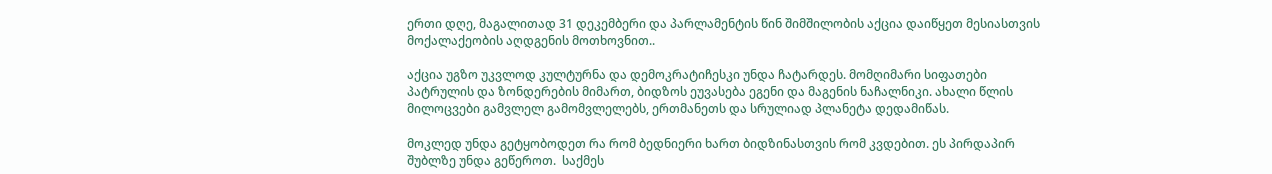ერთი დღე, მაგალითად 31 დეკემბერი და პარლამენტის წინ შიმშილობის აქცია დაიწყეთ მესიასთვის მოქალაქეობის აღდგენის მოთხოვნით..

აქცია უგზო უკვლოდ კულტურნა და დემოკრატიჩესკი უნდა ჩატარდეს. მომღიმარი სიფათები პატრულის და ზონდერების მიმართ, ბიდზოს ეუვასება ეგენი და მაგენის ნაჩალნიკი. ახალი წლის მილოცვები გამვლელ გამომვლელებს, ერთმანეთს და სრულიად პლანეტა დედამიწას.

მოკლედ უნდა გეტყობოდეთ რა რომ ბედნიერი ხართ ბიდზინასთვის რომ კვდებით. ეს პირდაპირ შუბლზე უნდა გეწეროთ.  საქმეს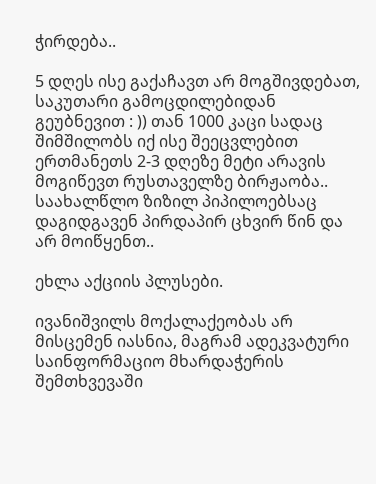ჭირდება..

5 დღეს ისე გაქაჩავთ არ მოგშივდებათ, საკუთარი გამოცდილებიდან გეუბნევით : )) თან 1000 კაცი სადაც შიმშილობს იქ ისე შეეცვლებით ერთმანეთს 2-3 დღეზე მეტი არავის მოგიწევთ რუსთაველზე ბირჟაობა.. საახალწლო ზიზილ პიპილოებსაც დაგიდგავენ პირდაპირ ცხვირ წინ და არ მოიწყენთ..

ეხლა აქციის პლუსები.

ივანიშვილს მოქალაქეობას არ მისცემენ იასნია, მაგრამ ადეკვატური საინფორმაციო მხარდაჭერის შემთხვევაში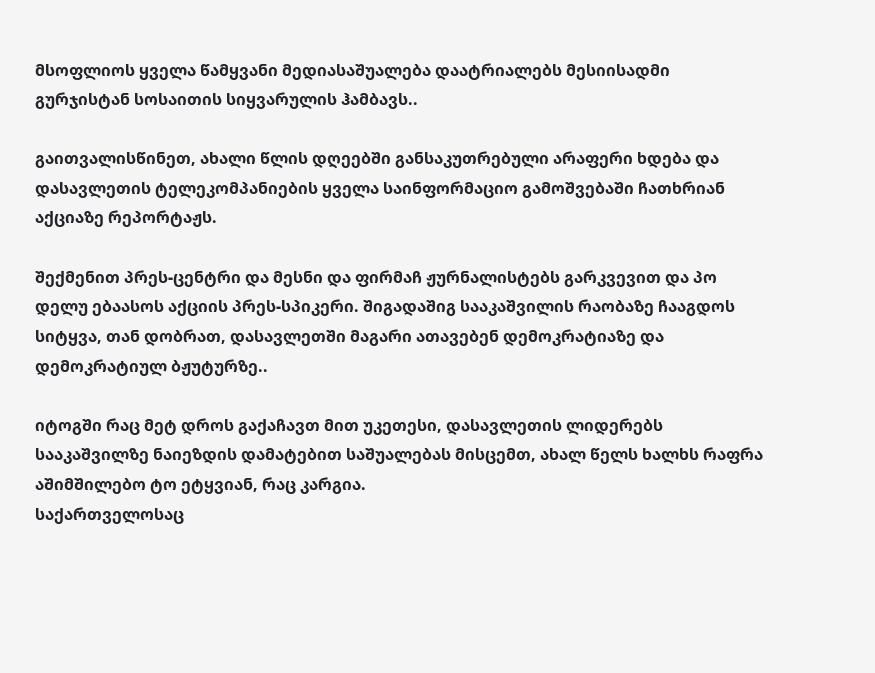მსოფლიოს ყველა წამყვანი მედიასაშუალება დაატრიალებს მესიისადმი გურჯისტან სოსაითის სიყვარულის ჰამბავს..

გაითვალისწინეთ, ახალი წლის დღეებში განსაკუთრებული არაფერი ხდება და დასავლეთის ტელეკომპანიების ყველა საინფორმაციო გამოშვებაში ჩათხრიან აქციაზე რეპორტაჟს.

შექმენით პრეს-ცენტრი და მესნი და ფირმაჩ ჟურნალისტებს გარკვევით და პო დელუ ებაასოს აქციის პრეს-სპიკერი. შიგადაშიგ სააკაშვილის რაობაზე ჩააგდოს სიტყვა, თან დობრათ, დასავლეთში მაგარი ათავებენ დემოკრატიაზე და დემოკრატიულ ბჟუტურზე..

იტოგში რაც მეტ დროს გაქაჩავთ მით უკეთესი, დასავლეთის ლიდერებს სააკაშვილზე ნაიეზდის დამატებით საშუალებას მისცემთ, ახალ წელს ხალხს რაფრა აშიმშილებო ტო ეტყვიან, რაც კარგია.
საქართველოსაც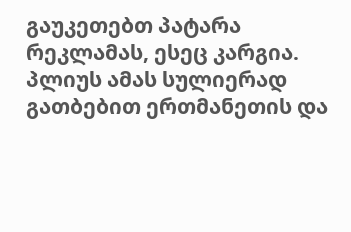გაუკეთებთ პატარა რეკლამას, ესეც კარგია.
პლიუს ამას სულიერად გათბებით ერთმანეთის და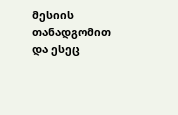მესიის თანადგომით და ესეც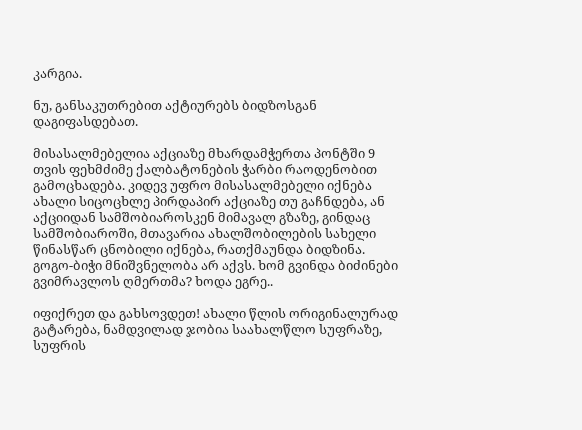კარგია.

ნუ, განსაკუთრებით აქტიურებს ბიდზოსგან დაგიფასდებათ.

მისასალმებელია აქციაზე მხარდამჭერთა პონტში 9 თვის ფეხმძიმე ქალბატონების ჭარბი რაოდენობით გამოცხადება. კიდევ უფრო მისასალმებელი იქნება ახალი სიცოცხლე პირდაპირ აქციაზე თუ გაჩნდება, ან აქციიდან სამშობიაროსკენ მიმავალ გზაზე, გინდაც სამშობიაროში, მთავარია ახალშობილების სახელი წინასწარ ცნობილი იქნება, რათქმაუნდა ბიდზინა. გოგო-ბიჭი მნიშვნელობა არ აქვს. ხომ გვინდა ბიძინები გვიმრავლოს ღმერთმა? ხოდა ეგრე..

იფიქრეთ და გახსოვდეთ! ახალი წლის ორიგინალურად გატარება, ნამდვილად ჯობია საახალწლო სუფრაზე, სუფრის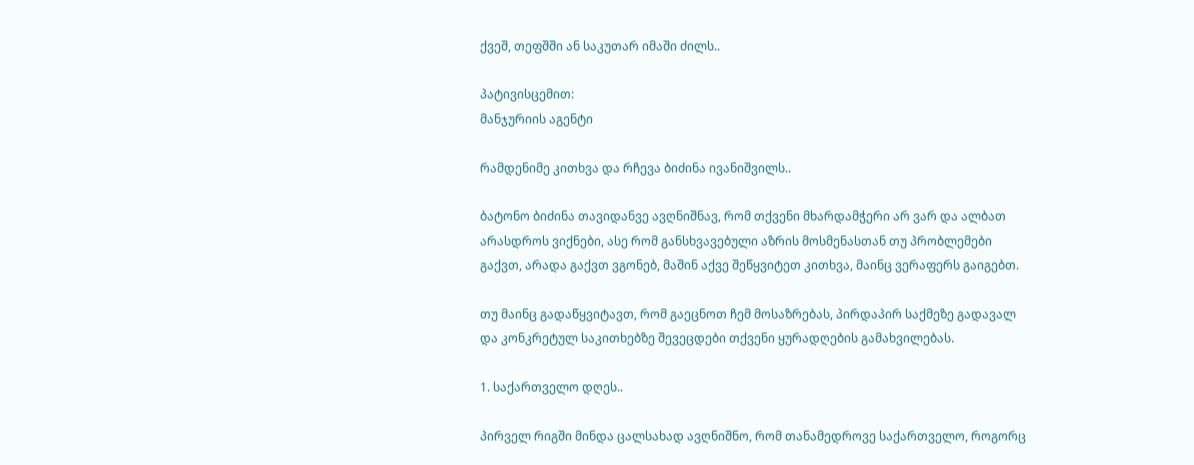ქვეშ, თეფშში ან საკუთარ იმაში ძილს..

პატივისცემით:
მანჯურიის აგენტი

რამდენიმე კითხვა და რჩევა ბიძინა ივანიშვილს..

ბატონო ბიძინა თავიდანვე ავღნიშნავ, რომ თქვენი მხარდამჭერი არ ვარ და ალბათ არასდროს ვიქნები, ასე რომ განსხვავებული აზრის მოსმენასთან თუ პრობლემები გაქვთ, არადა გაქვთ ვგონებ, მაშინ აქვე შეწყვიტეთ კითხვა, მაინც ვერაფერს გაიგებთ.

თუ მაინც გადაწყვიტავთ, რომ გაეცნოთ ჩემ მოსაზრებას, პირდაპირ საქმეზე გადავალ და კონკრეტულ საკითხებზე შევეცდები თქვენი ყურადღების გამახვილებას.

1. საქართველო დღეს..

პირველ რიგში მინდა ცალსახად ავღნიშნო, რომ თანამედროვე საქართველო, როგორც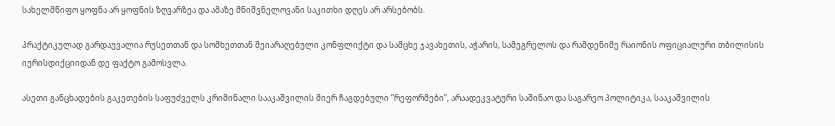სახელმწიფო ყოფნა არ ყოფნის ზღვარზეა და ამაზე მნიშვნელოვანი საკითხი დღეს არ არსებობს.

პრაქტიკულად გარდაუვალია რუსეთთან და სომხეთთან შეიარაღებული კონფლიქტი და სამცხე ჯავახეთის, აჭარის, სამეგრელოს და რამდენიმე რაიონის ოფიციალური თბილისის იურისდიქციიდან დე ფაქტო გამოსვლა.

ასეთი განცხადების გაკეთების საფუძველს კრიმინალი სააკაშვილის მიერ ჩაგდებული “რეფორმები”, არაადეკვატური საშინაო და საგარეო პოლიტიკა, სააკაშვილის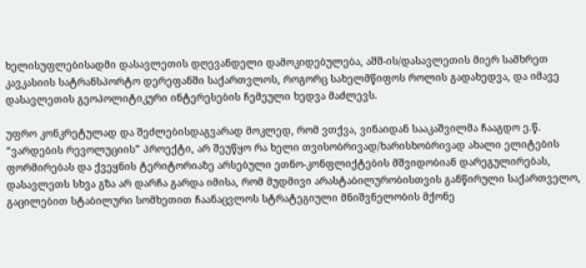ხელისუფლებისადმი დასავლეთის დღევანდელი დამოკიდებულება, აშშ-ის/დასავლეთის მიერ სამხრეთ კავკასიის სატრანსპორტო დერეფანში საქართვლოს, როგორც სახელმწიფოს როლის გადახედვა, და იმავე დასავლეთის გეოპოლიტიკური ინტერესების ჩემეული ხედვა მაძლევს.

უფრო კონკრეტულად და შეძლებისდაგვარად მოკლედ, რომ ვთქვა, ვინაიდან სააკაშვილმა ჩააგდო ე.წ. “ვარდების რევოლუციის” პროექტი, არ შეუწყო რა ხელი თვისობრივად/ხარისხობრივად ახალი ელიტების ფორმირებას და ქვეყნის ტერიტორიაზე არსებული ეთნო-კონფლიქტების მშვიდობიან დარეგულირებას, დასავლეთს სხვა გზა არ დარჩა გარდა იმისა, რომ მუდმივი არასტაბილურობისთვის განწირული საქართველო, გაცილებით სტაბილური სომხეთით ჩაანაცვლოს სტრატეგიული მნიშვნელობის მქონე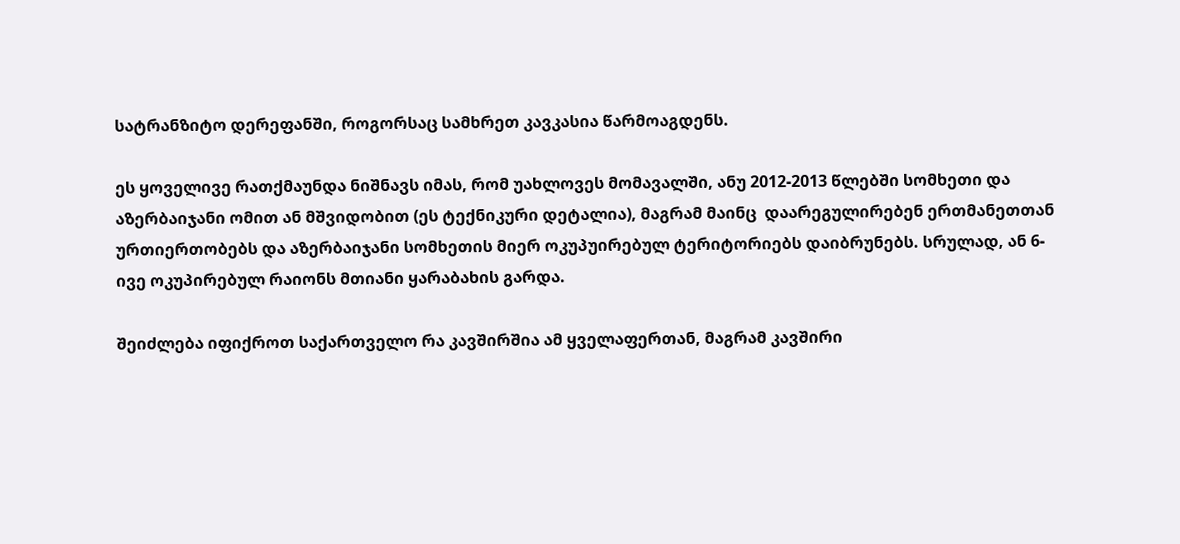სატრანზიტო დერეფანში, როგორსაც სამხრეთ კავკასია წარმოაგდენს.

ეს ყოველივე რათქმაუნდა ნიშნავს იმას, რომ უახლოვეს მომავალში, ანუ 2012-2013 წლებში სომხეთი და აზერბაიჯანი ომით ან მშვიდობით (ეს ტექნიკური დეტალია), მაგრამ მაინც  დაარეგულირებენ ერთმანეთთან ურთიერთობებს და აზერბაიჯანი სომხეთის მიერ ოკუპუირებულ ტერიტორიებს დაიბრუნებს. სრულად, ან 6-ივე ოკუპირებულ რაიონს მთიანი ყარაბახის გარდა.

შეიძლება იფიქროთ საქართველო რა კავშირშია ამ ყველაფერთან, მაგრამ კავშირი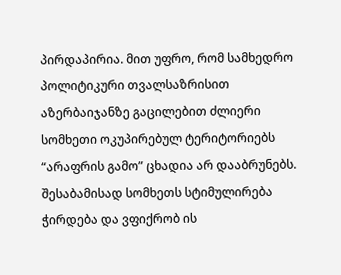პირდაპირია. მით უფრო, რომ სამხედრო პოლიტიკური თვალსაზრისით აზერბაიჯანზე გაცილებით ძლიერი სომხეთი ოკუპირებულ ტერიტორიებს “არაფრის გამო” ცხადია არ დააბრუნებს. შესაბამისად სომხეთს სტიმულირება ჭირდება და ვფიქრობ ის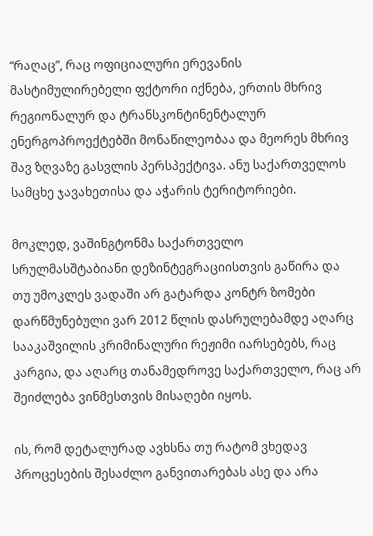“რაღაც”, რაც ოფიციალური ერევანის მასტიმულირებელი ფქტორი იქნება, ერთის მხრივ რეგიონალურ და ტრანსკონტინენტალურ ენერგოპროექტებში მონაწილეობაა და მეორეს მხრივ შავ ზღვაზე გასვლის პერსპექტივა. ანუ საქართველოს სამცხე ჯავახეთისა და აჭარის ტერიტორიები.

მოკლედ, ვაშინგტონმა საქართველო სრულმასშტაბიანი დეზინტეგრაციისთვის გაწირა და თუ უმოკლეს ვადაში არ გატარდა კონტრ ზომები დარწმუნებული ვარ 2012 წლის დასრულებამდე აღარც სააკაშვილის კრიმინალური რეჟიმი იარსებებს, რაც კარგია, და აღარც თანამედროვე საქართველო, რაც არ შეიძლება ვინმესთვის მისაღები იყოს.

ის, რომ დეტალურად ავხსნა თუ რატომ ვხედავ პროცესების შესაძლო განვითარებას ასე და არა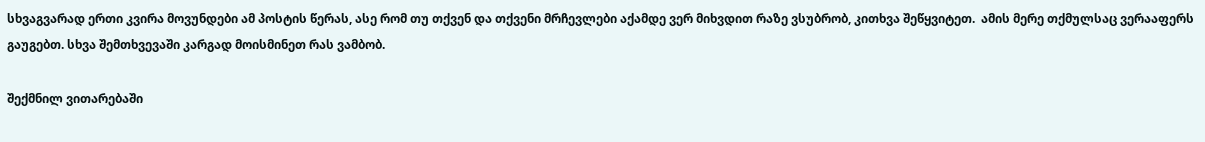სხვაგვარად ერთი კვირა მოვუნდები ამ პოსტის წერას, ასე რომ თუ თქვენ და თქვენი მრჩევლები აქამდე ვერ მიხვდით რაზე ვსუბრობ, კითხვა შეწყვიტეთ.  ამის მერე თქმულსაც ვერააფერს გაუგებთ. სხვა შემთხვევაში კარგად მოისმინეთ რას ვამბობ.

შექმნილ ვითარებაში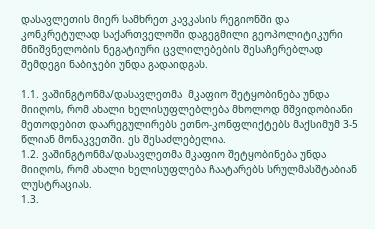დასავლეთის მიერ სამხრეთ კავკასის რეგიონში და კონკრეტულად საქართველოში დაგეგმილი გეოპოლიტიკური მნიშვნელობის ნეგატიური ცვლილებების შესაჩერებლად შემდეგი ნაბიჯები უნდა გადაიდგას.

1.1. ვაშინგტონმა/დასავლეთმა  მკაფიო შეტყობინება უნდა მიიღოს, რომ ახალი ხელისუფლებლება მხოლოდ მშვიდობიანი მეთოდებით დაარეგულირებს ეთნო-კონფლიქტებს მაქსიმუმ 3-5 წლიან მონაკვეთში. ეს შესაძლებელია.
1.2. ვაშინგტონმა/დასავლეთმა მკაფიო შეტყობინება უნდა მიიღოს, რომ ახალი ხელისუფლება ჩაატარებს სრულმასშტაბიან ლუსტრაციას.
1.3.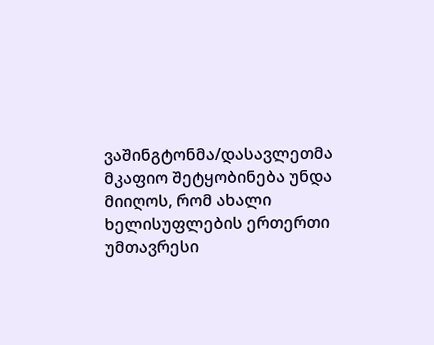ვაშინგტონმა/დასავლეთმა მკაფიო შეტყობინება უნდა მიიღოს, რომ ახალი ხელისუფლების ერთერთი უმთავრესი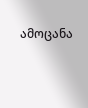ამოცანა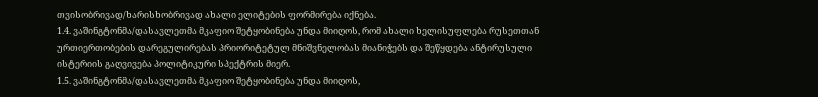თვისობრივად/ხარისხობრივად ახალი ელიტების ფორმირება იქნება.
1.4. ვაშინგტონმა/დასავლეთმა მკაფიო შეტყობინება უნდა მიიღოს, რომ ახალი ხელისუფლება რუსეთთან ურთიერთობების დარეგულირებას პრიორიტეტულ მნიშვნელობას მიანიჭებს და შეწყდება ანტირუსული ისტერიის გაღვივება პოლიტიკური სპექტრის მიერ.
1.5. ვაშინგტონმა/დასავლეთმა მკაფიო შეტყობინება უნდა მიიღოს,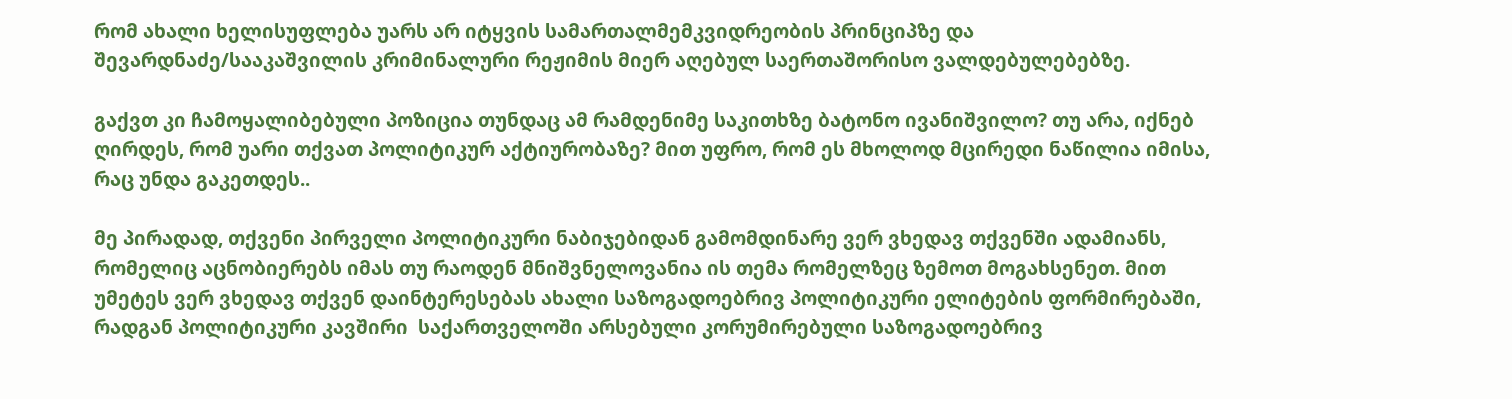რომ ახალი ხელისუფლება უარს არ იტყვის სამართალმემკვიდრეობის პრინციპზე და შევარდნაძე/სააკაშვილის კრიმინალური რეჟიმის მიერ აღებულ საერთაშორისო ვალდებულებებზე.

გაქვთ კი ჩამოყალიბებული პოზიცია თუნდაც ამ რამდენიმე საკითხზე ბატონო ივანიშვილო? თუ არა, იქნებ ღირდეს, რომ უარი თქვათ პოლიტიკურ აქტიურობაზე? მით უფრო, რომ ეს მხოლოდ მცირედი ნაწილია იმისა, რაც უნდა გაკეთდეს..

მე პირადად, თქვენი პირველი პოლიტიკური ნაბიჯებიდან გამომდინარე ვერ ვხედავ თქვენში ადამიანს, რომელიც აცნობიერებს იმას თუ რაოდენ მნიშვნელოვანია ის თემა რომელზეც ზემოთ მოგახსენეთ. მით უმეტეს ვერ ვხედავ თქვენ დაინტერესებას ახალი საზოგადოებრივ პოლიტიკური ელიტების ფორმირებაში, რადგან პოლიტიკური კავშირი  საქართველოში არსებული კორუმირებული საზოგადოებრივ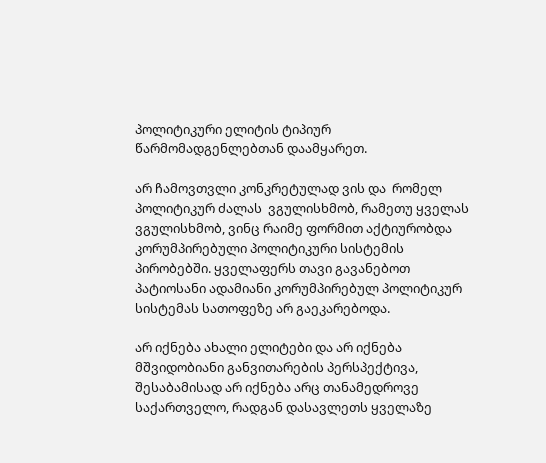პოლიტიკური ელიტის ტიპიურ  წარმომადგენლებთან დაამყარეთ.

არ ჩამოვთვლი კონკრეტულად ვის და  რომელ პოლიტიკურ ძალას  ვგულისხმობ, რამეთუ ყველას ვგულისხმობ, ვინც რაიმე ფორმით აქტიურობდა კორუმპირებული პოლიტიკური სისტემის პირობებში. ყველაფერს თავი გავანებოთ  პატიოსანი ადამიანი კორუმპირებულ პოლიტიკურ სისტემას სათოფეზე არ გაეკარებოდა.

არ იქნება ახალი ელიტები და არ იქნება მშვიდობიანი განვითარების პერსპექტივა, შესაბამისად არ იქნება არც თანამედროვე საქართველო, რადგან დასავლეთს ყველაზე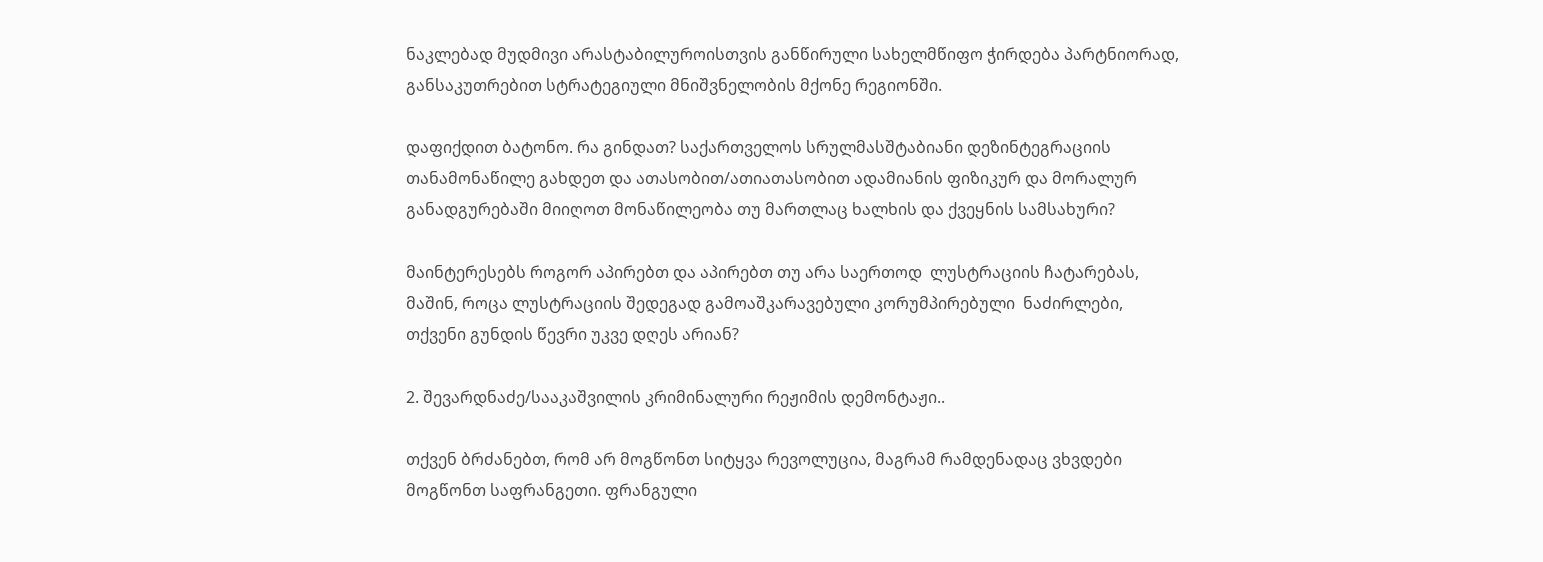ნაკლებად მუდმივი არასტაბილუროისთვის განწირული სახელმწიფო ჭირდება პარტნიორად, განსაკუთრებით სტრატეგიული მნიშვნელობის მქონე რეგიონში.

დაფიქდით ბატონო. რა გინდათ? საქართველოს სრულმასშტაბიანი დეზინტეგრაციის თანამონაწილე გახდეთ და ათასობით/ათიათასობით ადამიანის ფიზიკურ და მორალურ განადგურებაში მიიღოთ მონაწილეობა თუ მართლაც ხალხის და ქვეყნის სამსახური?

მაინტერესებს როგორ აპირებთ და აპირებთ თუ არა საერთოდ  ლუსტრაციის ჩატარებას, მაშინ, როცა ლუსტრაციის შედეგად გამოაშკარავებული კორუმპირებული  ნაძირლები, თქვენი გუნდის წევრი უკვე დღეს არიან?

2. შევარდნაძე/სააკაშვილის კრიმინალური რეჟიმის დემონტაჟი..

თქვენ ბრძანებთ, რომ არ მოგწონთ სიტყვა რევოლუცია, მაგრამ რამდენადაც ვხვდები მოგწონთ საფრანგეთი. ფრანგული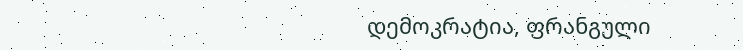დემოკრატია, ფრანგული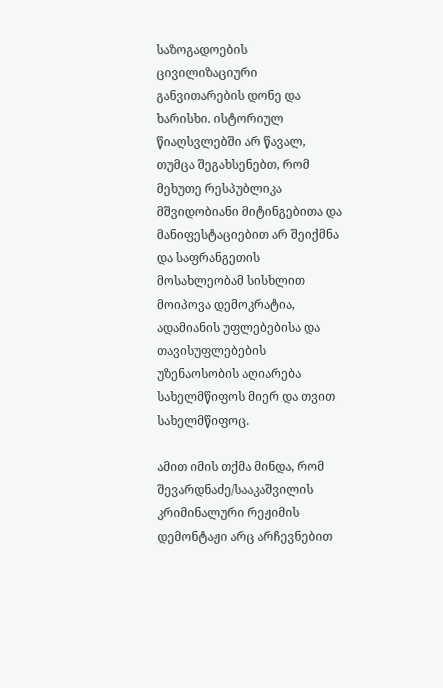საზოგადოების ცივილიზაციური განვითარების დონე და ხარისხი. ისტორიულ წიაღსვლებში არ წავალ, თუმცა შეგახსენებთ, რომ მეხუთე რესპუბლიკა მშვიდობიანი მიტინგებითა და მანიფესტაციებით არ შეიქმნა და საფრანგეთის მოსახლეობამ სისხლით მოიპოვა დემოკრატია, ადამიანის უფლებებისა და თავისუფლებების უზენაოსობის აღიარება სახელმწიფოს მიერ და თვით სახელმწიფოც.

ამით იმის თქმა მინდა, რომ შევარდნაძე/სააკაშვილის კრიმინალური რეჟიმის დემონტაჟი არც არჩევნებით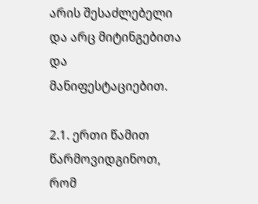არის შესაძლებელი და არც მიტინგებითა და მანიფესტაციებით.

2.1. ერთი წამით წარმოვიდგინოთ, რომ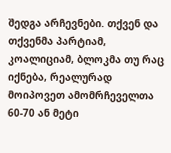შედგა არჩევნები. თქვენ და თქვენმა პარტიამ, კოალიციამ, ბლოკმა თუ რაც იქნება, რეალურად მოიპოვეთ ამომრჩეველთა 60-70 ან მეტი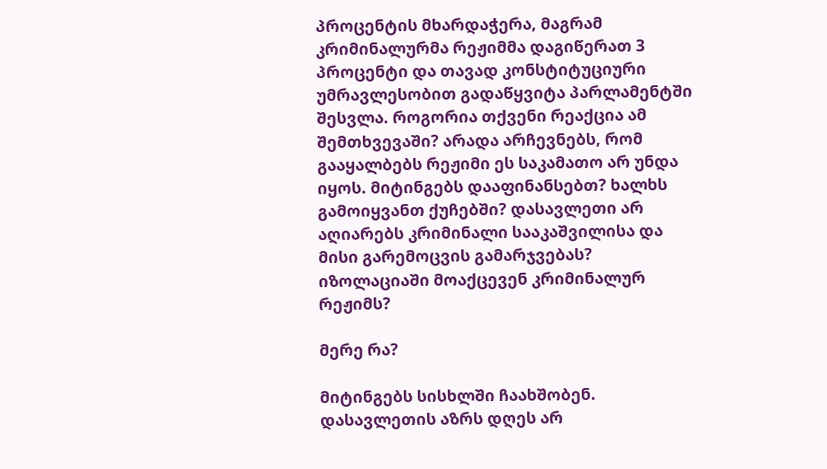პროცენტის მხარდაჭერა, მაგრამ კრიმინალურმა რეჟიმმა დაგიწერათ 3 პროცენტი და თავად კონსტიტუციური უმრავლესობით გადაწყვიტა პარლამენტში შესვლა. როგორია თქვენი რეაქცია ამ შემთხვევაში? არადა არჩევნებს, რომ გააყალბებს რეჟიმი ეს საკამათო არ უნდა იყოს. მიტინგებს დააფინანსებთ? ხალხს გამოიყვანთ ქუჩებში? დასავლეთი არ აღიარებს კრიმინალი სააკაშვილისა და მისი გარემოცვის გამარჯვებას? იზოლაციაში მოაქცევენ კრიმინალურ რეჟიმს?

მერე რა?

მიტინგებს სისხლში ჩაახშობენ.
დასავლეთის აზრს დღეს არ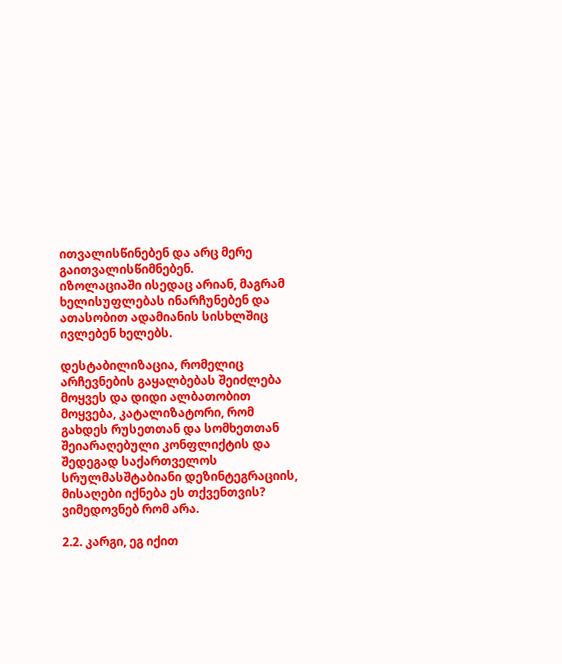ითვალისწინებენ და არც მერე გაითვალისწიმნებენ.
იზოლაციაში ისედაც არიან, მაგრამ ხელისუფლებას ინარჩუნებენ და ათასობით ადამიანის სისხლშიც ივლებენ ხელებს.

დესტაბილიზაცია, რომელიც არჩევნების გაყალბებას შეიძლება მოყვეს და დიდი ალბათობით მოყვება, კატალიზატორი, რომ გახდეს რუსეთთან და სომხეთთან შეიარაღებული კონფლიქტის და შედეგად საქართველოს სრულმასშტაბიანი დეზინტეგრაციის, მისაღები იქნება ეს თქვენთვის? ვიმედოვნებ რომ არა.

2.2. კარგი, ეგ იქით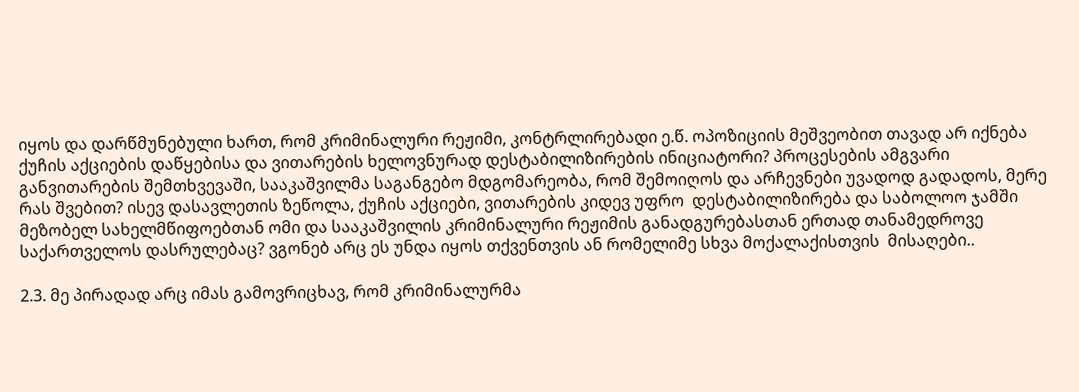იყოს და დარწმუნებული ხართ, რომ კრიმინალური რეჟიმი, კონტრლირებადი ე.წ. ოპოზიციის მეშვეობით თავად არ იქნება ქუჩის აქციების დაწყებისა და ვითარების ხელოვნურად დესტაბილიზირების ინიციატორი? პროცესების ამგვარი განვითარების შემთხვევაში, სააკაშვილმა საგანგებო მდგომარეობა, რომ შემოიღოს და არჩევნები უვადოდ გადადოს, მერე რას შვებით? ისევ დასავლეთის ზეწოლა, ქუჩის აქციები, ვითარების კიდევ უფრო  დესტაბილიზირება და საბოლოო ჯამში მეზობელ სახელმწიფოებთან ომი და სააკაშვილის კრიმინალური რეჟიმის განადგურებასთან ერთად თანამედროვე საქართველოს დასრულებაც? ვგონებ არც ეს უნდა იყოს თქვენთვის ან რომელიმე სხვა მოქალაქისთვის  მისაღები..

2.3. მე პირადად არც იმას გამოვრიცხავ, რომ კრიმინალურმა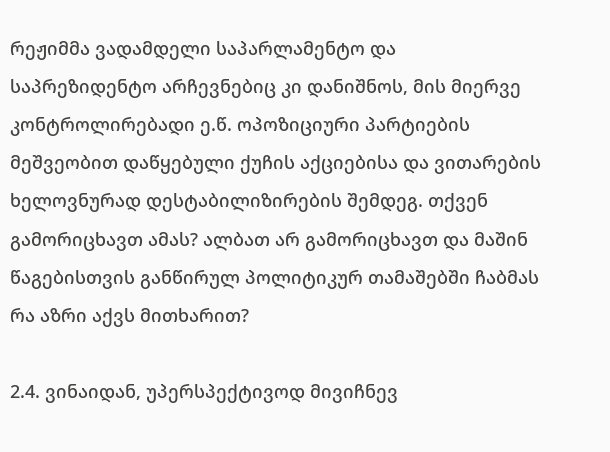რეჟიმმა ვადამდელი საპარლამენტო და საპრეზიდენტო არჩევნებიც კი დანიშნოს, მის მიერვე კონტროლირებადი ე.წ. ოპოზიციური პარტიების მეშვეობით დაწყებული ქუჩის აქციებისა და ვითარების ხელოვნურად დესტაბილიზირების შემდეგ. თქვენ გამორიცხავთ ამას? ალბათ არ გამორიცხავთ და მაშინ წაგებისთვის განწირულ პოლიტიკურ თამაშებში ჩაბმას რა აზრი აქვს მითხარით?

2.4. ვინაიდან, უპერსპექტივოდ მივიჩნევ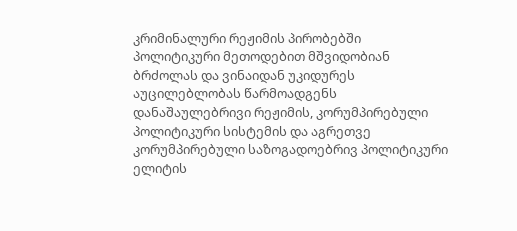კრიმინალური რეჟიმის პირობებში პოლიტიკური მეთოდებით მშვიდობიან ბრძოლას და ვინაიდან უკიდურეს აუცილებლობას წარმოადგენს დანაშაულებრივი რეჟიმის, კორუმპირებული პოლიტიკური სისტემის და აგრეთვე კორუმპირებული საზოგადოებრივ პოლიტიკური ელიტის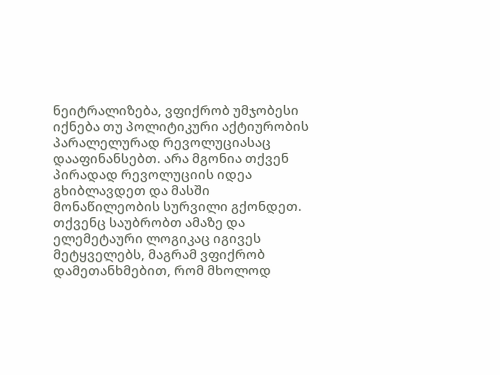ნეიტრალიზება, ვფიქრობ უმჯობესი იქნება თუ პოლიტიკური აქტიურობის პარალელურად რევოლუციასაც დააფინანსებთ. არა მგონია თქვენ პირადად რევოლუციის იდეა გხიბლავდეთ და მასში მონაწილეობის სურვილი გქონდეთ. თქვენც საუბრობთ ამაზე და ელემეტაური ლოგიკაც იგივეს  მეტყველებს, მაგრამ ვფიქრობ დამეთანხმებით, რომ მხოლოდ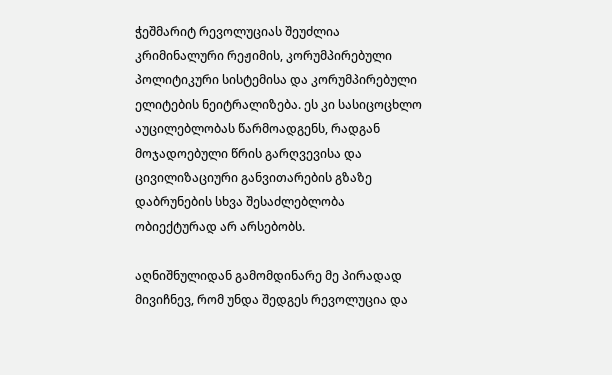ჭეშმარიტ რევოლუციას შეუძლია კრიმინალური რეჟიმის, კორუმპირებული პოლიტიკური სისტემისა და კორუმპირებული ელიტების ნეიტრალიზება. ეს კი სასიცოცხლო აუცილებლობას წარმოადგენს, რადგან მოჯადოებული წრის გარღვევისა და ცივილიზაციური განვითარების გზაზე დაბრუნების სხვა შესაძლებლობა ობიექტურად არ არსებობს.

აღნიშნულიდან გამომდინარე მე პირადად მივიჩნევ, რომ უნდა შედგეს რევოლუცია და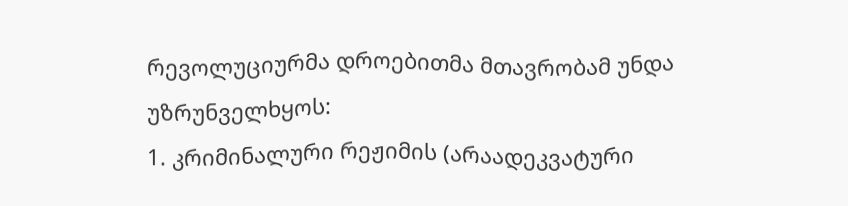რევოლუციურმა დროებითმა მთავრობამ უნდა უზრუნველხყოს:
1. კრიმინალური რეჟიმის (არაადეკვატური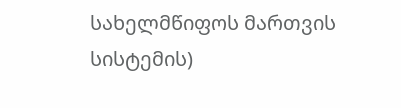სახელმწიფოს მართვის სისტემის)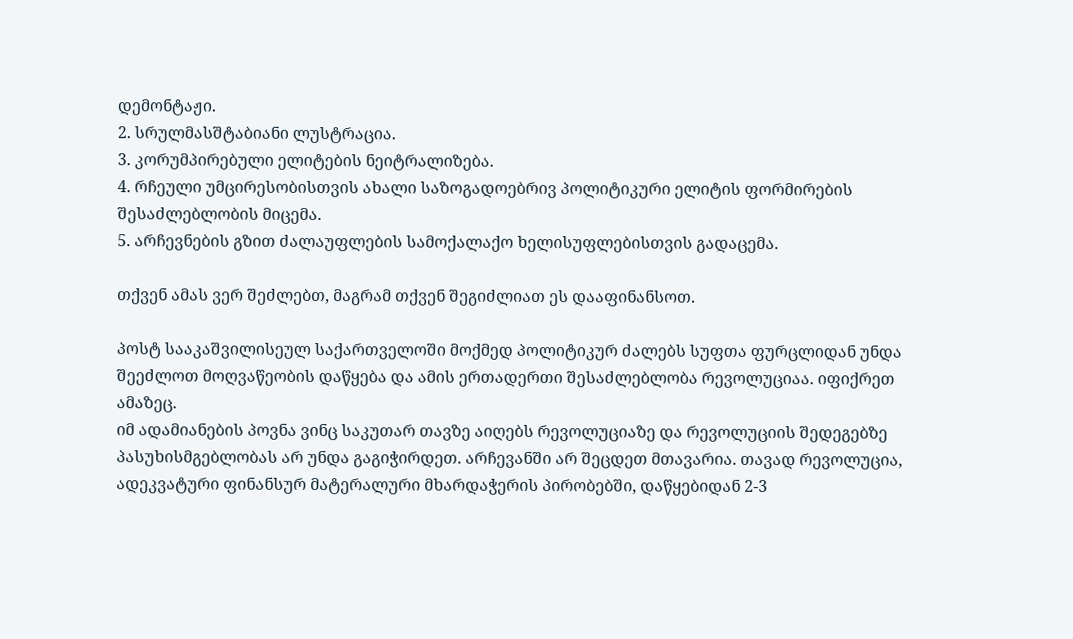დემონტაჟი.
2. სრულმასშტაბიანი ლუსტრაცია.
3. კორუმპირებული ელიტების ნეიტრალიზება.
4. რჩეული უმცირესობისთვის ახალი საზოგადოებრივ პოლიტიკური ელიტის ფორმირების შესაძლებლობის მიცემა.
5. არჩევნების გზით ძალაუფლების სამოქალაქო ხელისუფლებისთვის გადაცემა.

თქვენ ამას ვერ შეძლებთ, მაგრამ თქვენ შეგიძლიათ ეს დააფინანსოთ.

პოსტ სააკაშვილისეულ საქართველოში მოქმედ პოლიტიკურ ძალებს სუფთა ფურცლიდან უნდა შეეძლოთ მოღვაწეობის დაწყება და ამის ერთადერთი შესაძლებლობა რევოლუციაა. იფიქრეთ ამაზეც.
იმ ადამიანების პოვნა ვინც საკუთარ თავზე აიღებს რევოლუციაზე და რევოლუციის შედეგებზე პასუხისმგებლობას არ უნდა გაგიჭირდეთ. არჩევანში არ შეცდეთ მთავარია. თავად რევოლუცია, ადეკვატური ფინანსურ მატერალური მხარდაჭერის პირობებში, დაწყებიდან 2-3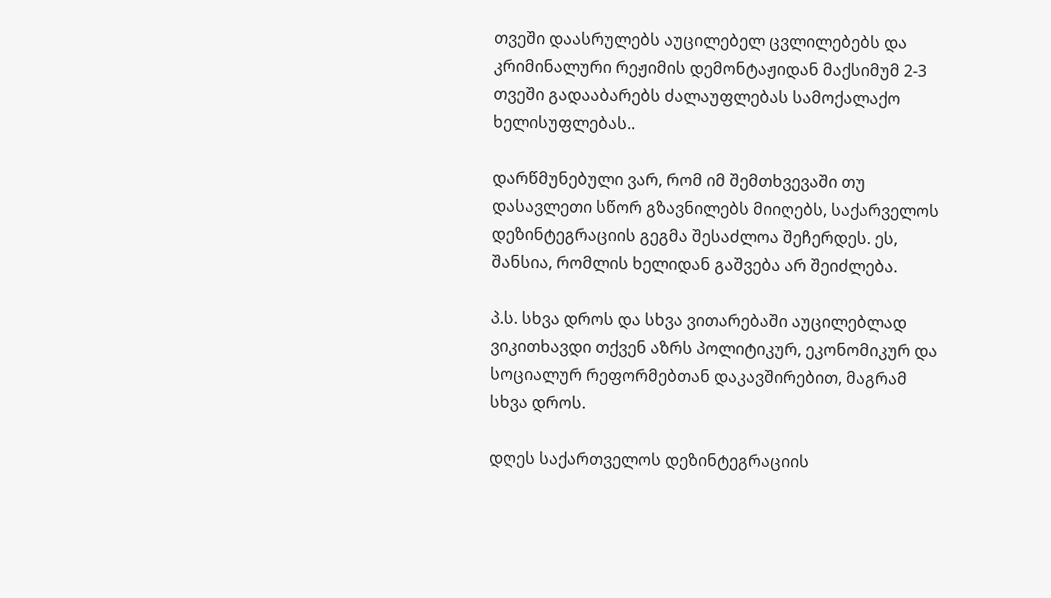თვეში დაასრულებს აუცილებელ ცვლილებებს და კრიმინალური რეჟიმის დემონტაჟიდან მაქსიმუმ 2-3 თვეში გადააბარებს ძალაუფლებას სამოქალაქო ხელისუფლებას..

დარწმუნებული ვარ, რომ იმ შემთხვევაში თუ დასავლეთი სწორ გზავნილებს მიიღებს, საქარველოს დეზინტეგრაციის გეგმა შესაძლოა შეჩერდეს. ეს, შანსია, რომლის ხელიდან გაშვება არ შეიძლება.

პ.ს. სხვა დროს და სხვა ვითარებაში აუცილებლად ვიკითხავდი თქვენ აზრს პოლიტიკურ, ეკონომიკურ და სოციალურ რეფორმებთან დაკავშირებით, მაგრამ სხვა დროს.

დღეს საქართველოს დეზინტეგრაციის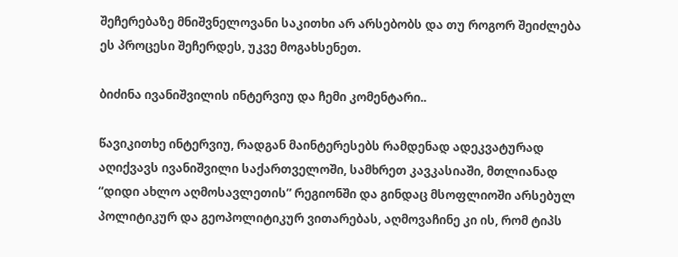შეჩერებაზე მნიშვნელოვანი საკითხი არ არსებობს და თუ როგორ შეიძლება ეს პროცესი შეჩერდეს, უკვე მოგახსენეთ.

ბიძინა ივანიშვილის ინტერვიუ და ჩემი კომენტარი..

წავიკითხე ინტერვიუ, რადგან მაინტერესებს რამდენად ადეკვატურად აღიქვავს ივანიშვილი საქართველოში, სამხრეთ კავკასიაში, მთლიანად “დიდი ახლო აღმოსავლეთის” რეგიონში და გინდაც მსოფლიოში არსებულ პოლიტიკურ და გეოპოლიტიკურ ვითარებას, აღმოვაჩინე კი ის, რომ ტიპს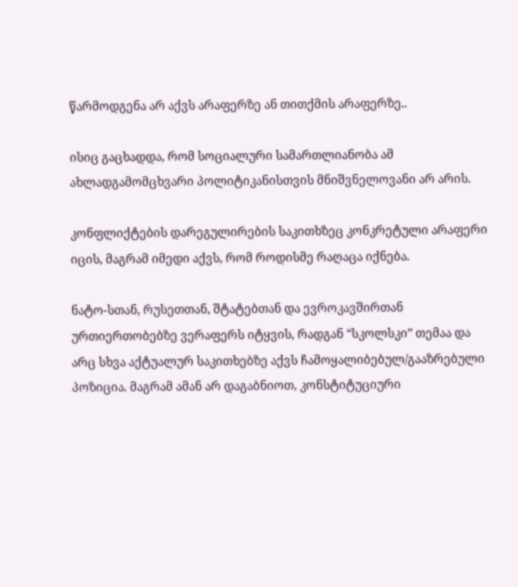წარმოდგენა არ აქვს არაფერზე ან თითქმის არაფერზე..

ისიც გაცხადდა, რომ სოციალური სამართლიანობა ამ ახლადგამომცხვარი პოლიტიკანისთვის მნიშვნელოვანი არ არის.

კონფლიქტების დარეგულირების საკითხზეც კონკრეტული არაფერი იცის, მაგრამ იმედი აქვს, რომ როდისმე რაღაცა იქნება.

ნატო-სთან, რუსეთთან, შტატებთან და ევროკავშირთან ურთიერთობებზე ვერაფერს იტყვის, რადგან “სკოლსკი” თემაა და არც სხვა აქტუალურ საკითხებზე აქვს ჩამოყალიბებულ/გააზრებული პოზიცია. მაგრამ ამან არ დაგაბნიოთ, კონსტიტუციური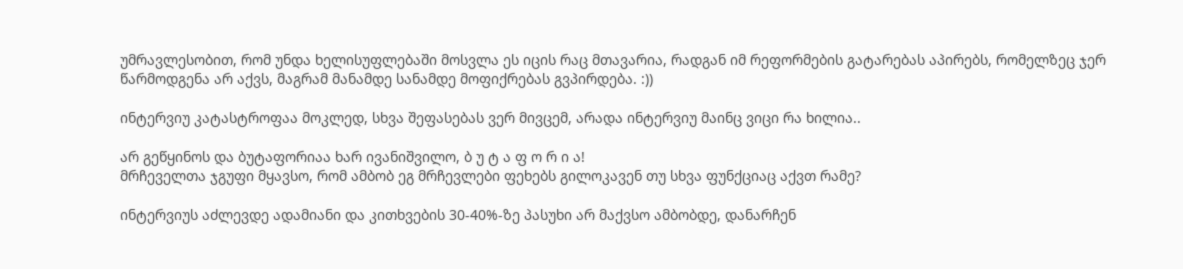უმრავლესობით, რომ უნდა ხელისუფლებაში მოსვლა ეს იცის რაც მთავარია, რადგან იმ რეფორმების გატარებას აპირებს, რომელზეც ჯერ წარმოდგენა არ აქვს, მაგრამ მანამდე სანამდე მოფიქრებას გვპირდება. :))

ინტერვიუ კატასტროფაა მოკლედ, სხვა შეფასებას ვერ მივცემ, არადა ინტერვიუ მაინც ვიცი რა ხილია..

არ გეწყინოს და ბუტაფორიაა ხარ ივანიშვილო, ბ უ ტ ა ფ ო რ ი ა!
მრჩეველთა ჯგუფი მყავსო, რომ ამბობ ეგ მრჩევლები ფეხებს გილოკავენ თუ სხვა ფუნქციაც აქვთ რამე?

ინტერვიუს აძლევდე ადამიანი და კითხვების 30-40%-ზე პასუხი არ მაქვსო ამბობდე, დანარჩენ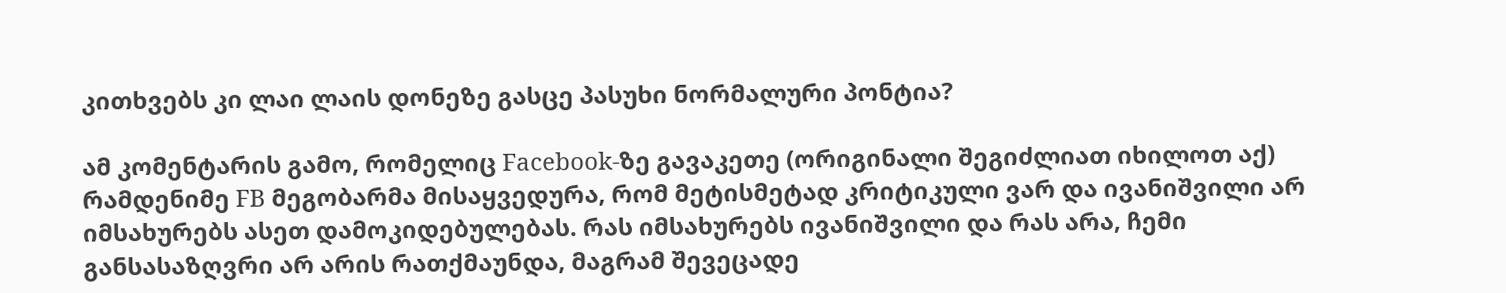კითხვებს კი ლაი ლაის დონეზე გასცე პასუხი ნორმალური პონტია?

ამ კომენტარის გამო, რომელიც Facebook-ზე გავაკეთე (ორიგინალი შეგიძლიათ იხილოთ აქ) რამდენიმე FB მეგობარმა მისაყვედურა, რომ მეტისმეტად კრიტიკული ვარ და ივანიშვილი არ იმსახურებს ასეთ დამოკიდებულებას. რას იმსახურებს ივანიშვილი და რას არა, ჩემი განსასაზღვრი არ არის რათქმაუნდა, მაგრამ შევეცადე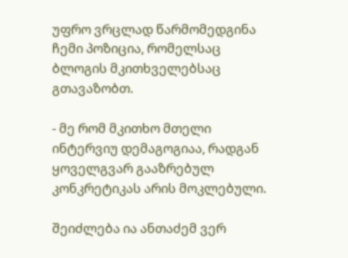უფრო ვრცლად წარმომედგინა ჩემი პოზიცია, რომელსაც ბლოგის მკითხველებსაც გთავაზობთ.

- მე რომ მკითხო მთელი ინტერვიუ დემაგოგიაა, რადგან ყოველგვარ გააზრებულ კონკრეტიკას არის მოკლებული.

შეიძლება ია ანთაძემ ვერ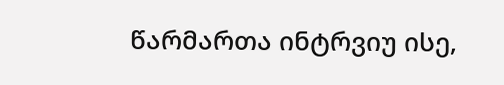წარმართა ინტრვიუ ისე,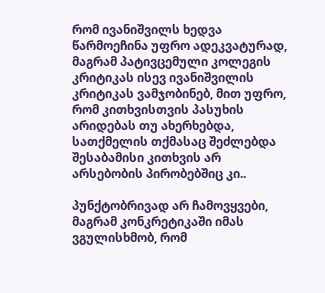რომ ივანიშვილს ხედვა წარმოეჩინა უფრო ადეკვატურად, მაგრამ პატივცემული კოლეგის კრიტიკას ისევ ივანიშვილის კრიტიკას ვამჯობინებ, მით უფრო, რომ კითხვისთვის პასუხის არიდებას თუ ახერხებდა, სათქმელის თქმასაც შეძლებდა შესაბამისი კითხვის არ არსებობის პირობებშიც კი..

პუნქტობრივად არ ჩამოვყვები, მაგრამ კონკრეტიკაში იმას ვგულისხმობ, რომ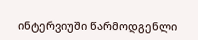ინტერვიუში წარმოდგენლი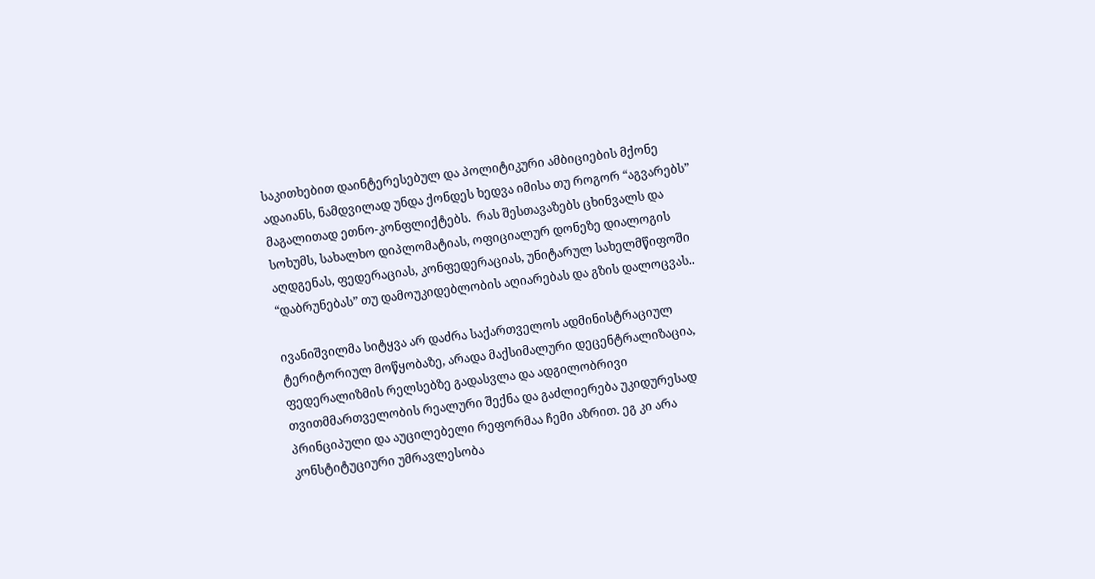საკითხებით დაინტერესებულ და პოლიტიკური ამბიციების მქონე ადაიანს, ნამდვილად უნდა ქონდეს ხედვა იმისა თუ როგორ “აგვარებს” მაგალითად ეთნო-კონფლიქტებს.  რას შესთავაზებს ცხინვალს და სოხუმს, სახალხო დიპლომატიას, ოფიციალურ დონეზე დიალოგის აღდგენას, ფედერაციას, კონფედერაციას, უნიტარულ სახელმწიფოში “დაბრუნებას” თუ დამოუკიდებლობის აღიარებას და გზის დალოცვას..

ივანიშვილმა სიტყვა არ დაძრა საქართველოს ადმინისტრაციულ ტერიტორიულ მოწყობაზე, არადა მაქსიმალური დეცენტრალიზაცია, ფედერალიზმის რელსებზე გადასვლა და ადგილობრივი თვითმმართველობის რეალური შექნა და გაძლიერება უკიდურესად პრინციპული და აუცილებელი რეფორმაა ჩემი აზრით. ეგ კი არა კონსტიტუციური უმრავლესობა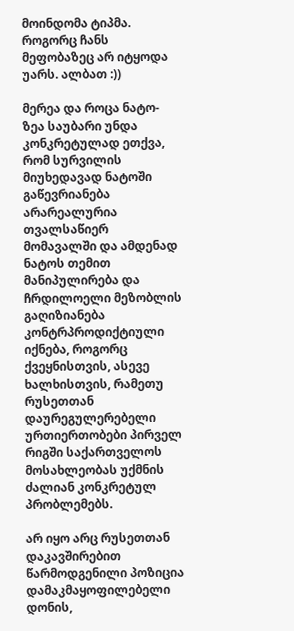მოინდომა ტიპმა. როგორც ჩანს მეფობაზეც არ იტყოდა უარს. ალბათ :))

მერეა და როცა ნატო-ზეა საუბარი უნდა კონკრეტულად ეთქვა, რომ სურვილის მიუხედავად ნატოში გაწევრიანება არარეალურია თვალსაწიერ მომავალში და ამდენად ნატოს თემით მანიპულირება და ჩრდილოელი მეზობლის გაღიზიანება კონტრპროდიქტიული იქნება, როგორც ქვეყნისთვის, ასევე ხალხისთვის, რამეთუ რუსეთთან დაურეგულერებელი ურთიერთობები პირველ რიგში საქართველოს მოსახლეობას უქმნის ძალიან კონკრეტულ პრობლემებს.

არ იყო არც რუსეთთან დაკავშირებით წარმოდგენილი პოზიცია დამაკმაყოფილებელი დონის,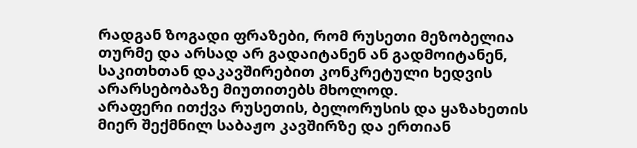რადგან ზოგადი ფრაზები, რომ რუსეთი მეზობელია თურმე და არსად არ გადაიტანენ ან გადმოიტანენ, საკითხთან დაკავშირებით კონკრეტული ხედვის არარსებობაზე მიუთითებს მხოლოდ.
არაფერი ითქვა რუსეთის, ბელორუსის და ყაზახეთის მიერ შექმნილ საბაჟო კავშირზე და ერთიან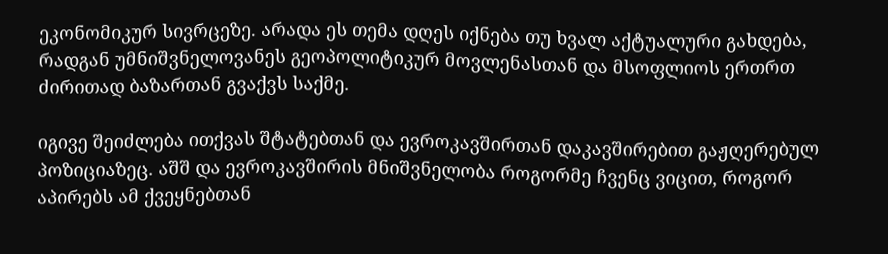ეკონომიკურ სივრცეზე. არადა ეს თემა დღეს იქნება თუ ხვალ აქტუალური გახდება, რადგან უმნიშვნელოვანეს გეოპოლიტიკურ მოვლენასთან და მსოფლიოს ერთრთ ძირითად ბაზართან გვაქვს საქმე.

იგივე შეიძლება ითქვას შტატებთან და ევროკავშირთან დაკავშირებით გაჟღერებულ პოზიციაზეც. აშშ და ევროკავშირის მნიშვნელობა როგორმე ჩვენც ვიცით, როგორ აპირებს ამ ქვეყნებთან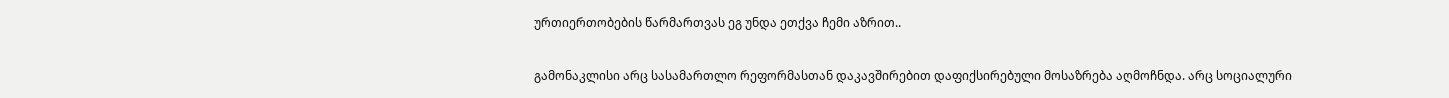ურთიერთობების წარმართვას ეგ უნდა ეთქვა ჩემი აზრით..

გამონაკლისი არც სასამართლო რეფორმასთან დაკავშირებით დაფიქსირებული მოსაზრება აღმოჩნდა. არც სოციალური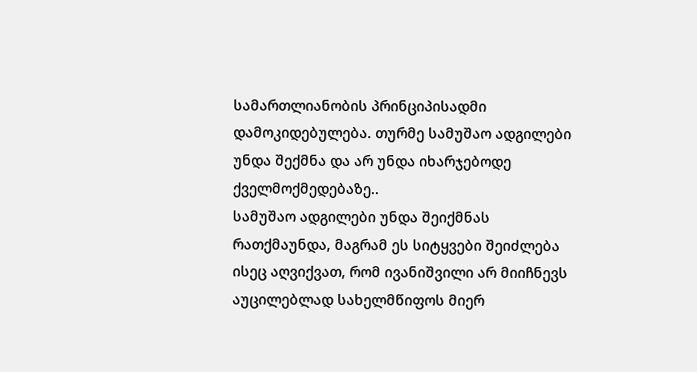სამართლიანობის პრინციპისადმი დამოკიდებულება. თურმე სამუშაო ადგილები უნდა შექმნა და არ უნდა იხარჯებოდე ქველმოქმედებაზე..
სამუშაო ადგილები უნდა შეიქმნას რათქმაუნდა, მაგრამ ეს სიტყვები შეიძლება ისეც აღვიქვათ, რომ ივანიშვილი არ მიიჩნევს აუცილებლად სახელმწიფოს მიერ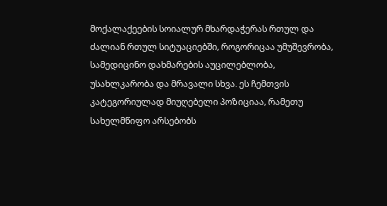მოქალაქეების სოიალურ მხარდაჭერას რთულ და ძალიან რთულ სიტუაციებში, როგორიცაა უმუშევრობა, სამედიცინო დახმარების აუცილებლობა, უსახლკარობა და მრავალი სხვა. ეს ჩემთვის კატეგორიულად მიუღებელი პოზიციაა, რამეთუ სახელმწიფო არსებობს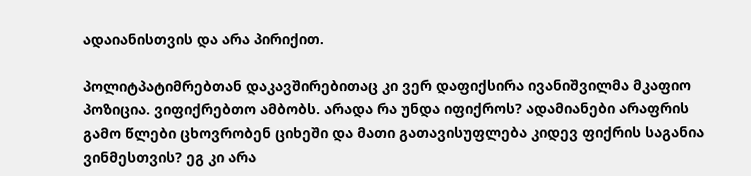ადაიანისთვის და არა პირიქით.

პოლიტპატიმრებთან დაკავშირებითაც კი ვერ დაფიქსირა ივანიშვილმა მკაფიო პოზიცია. ვიფიქრებთო ამბობს. არადა რა უნდა იფიქროს? ადამიანები არაფრის გამო წლები ცხოვრობენ ციხეში და მათი გათავისუფლება კიდევ ფიქრის საგანია ვინმესთვის? ეგ კი არა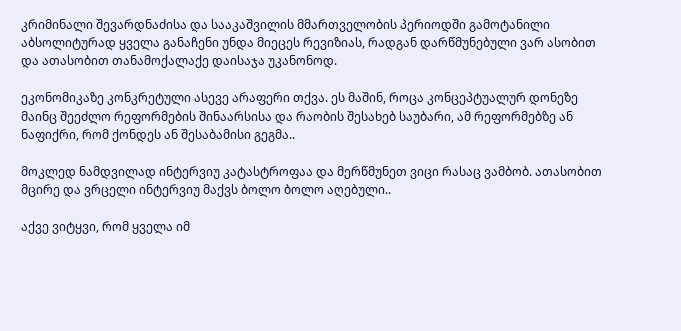კრიმინალი შევარდნაძისა და სააკაშვილის მმართველობის პერიოდში გამოტანილი აბსოლიტურად ყველა განაჩენი უნდა მიეცეს რევიზიას, რადგან დარწმუნებული ვარ ასობით და ათასობით თანამოქალაქე დაისაჯა უკანონოდ.

ეკონომიკაზე კონკრეტული ასევე არაფერი თქვა. ეს მაშინ, როცა კონცეპტუალურ დონეზე მაინც შეეძლო რეფორმების შინაარსისა და რაობის შესახებ საუბარი, ამ რეფორმებზე ან ნაფიქრი, რომ ქონდეს ან შესაბამისი გეგმა..

მოკლედ ნამდვილად ინტერვიუ კატასტროფაა და მერწმუნეთ ვიცი რასაც ვამბობ. ათასობით მცირე და ვრცელი ინტერვიუ მაქვს ბოლო ბოლო აღებული..

აქვე ვიტყვი, რომ ყველა იმ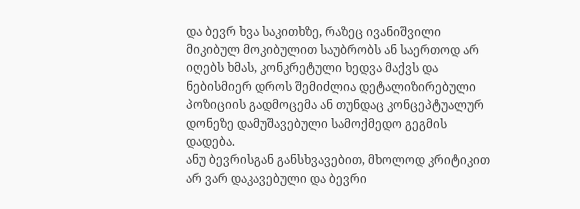და ბევრ ხვა საკითხზე, რაზეც ივანიშვილი მიკიბულ მოკიბულით საუბრობს ან საერთოდ არ იღებს ხმას, კონკრეტული ხედვა მაქვს და ნებისმიერ დროს შემიძლია დეტალიზირებული პოზიციის გადმოცემა ან თუნდაც კონცეპტუალურ დონეზე დამუშავებული სამოქმედო გეგმის დადება.
ანუ ბევრისგან განსხვავებით, მხოლოდ კრიტიკით არ ვარ დაკავებული და ბევრი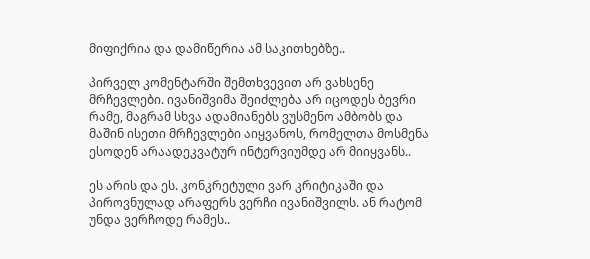მიფიქრია და დამიწერია ამ საკითხებზე..

პირველ კომენტარში შემთხვევით არ ვახსენე მრჩევლები. ივანიშვიმა შეიძლება არ იცოდეს ბევრი რამე, მაგრამ სხვა ადამიანებს ვუსმენო ამბობს და მაშინ ისეთი მრჩევლები აიყვანოს, რომელთა მოსმენა ესოდენ არაადეკვატურ ინტერვიუმდე არ მიიყვანს..

ეს არის და ეს. კონკრეტული ვარ კრიტიკაში და პიროვნულად არაფერს ვერჩი ივანიშვილს. ან რატომ უნდა ვერჩოდე რამეს..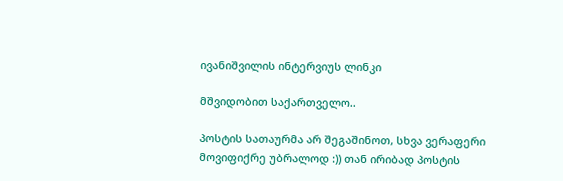ივანიშვილის ინტერვიუს ლინკი

მშვიდობით საქართველო..

პოსტის სათაურმა არ შეგაშინოთ, სხვა ვერაფერი მოვიფიქრე უბრალოდ :)) თან ირიბად პოსტის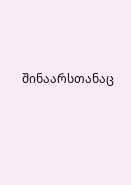შინაარსთანაც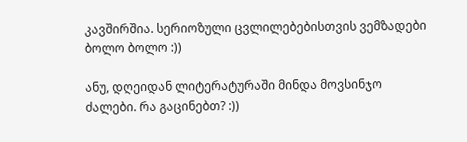კავშირშია. სერიოზული ცვლილებებისთვის ვემზადები ბოლო ბოლო :))

ანუ, დღეიდან ლიტერატურაში მინდა მოვსინჯო ძალები. რა გაცინებთ? :))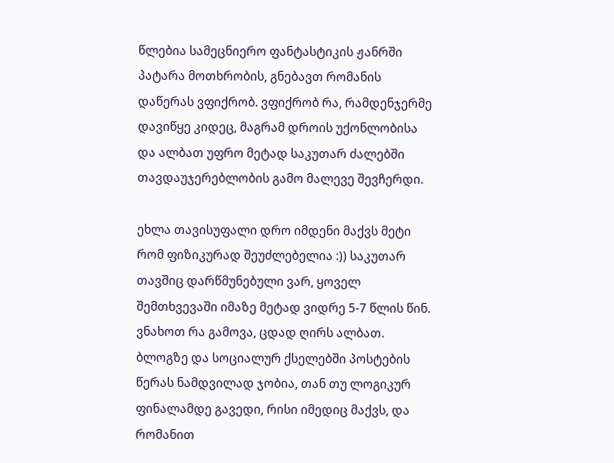წლებია სამეცნიერო ფანტასტიკის ჟანრში პატარა მოთხრობის, გნებავთ რომანის დაწერას ვფიქრობ. ვფიქრობ რა, რამდენჯერმე დავიწყე კიდეც, მაგრამ დროის უქონლობისა და ალბათ უფრო მეტად საკუთარ ძალებში თავდაუჯერებლობის გამო მალევე შევჩერდი.

ეხლა თავისუფალი დრო იმდენი მაქვს მეტი რომ ფიზიკურად შეუძლებელია :)) საკუთარ თავშიც დარწმუნებული ვარ, ყოველ შემთხვევაში იმაზე მეტად ვიდრე 5-7 წლის წინ. ვნახოთ რა გამოვა, ცდად ღირს ალბათ. ბლოგზე და სოციალურ ქსელებში პოსტების წერას ნამდვილად ჯობია, თან თუ ლოგიკურ ფინალამდე გავედი, რისი იმედიც მაქვს, და რომანით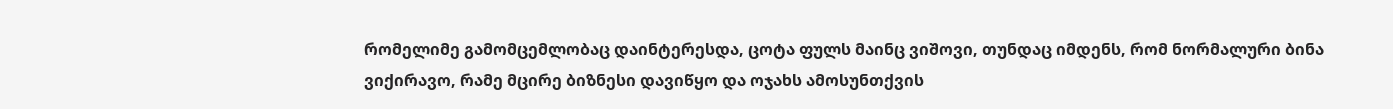რომელიმე გამომცემლობაც დაინტერესდა, ცოტა ფულს მაინც ვიშოვი, თუნდაც იმდენს, რომ ნორმალური ბინა ვიქირავო, რამე მცირე ბიზნესი დავიწყო და ოჯახს ამოსუნთქვის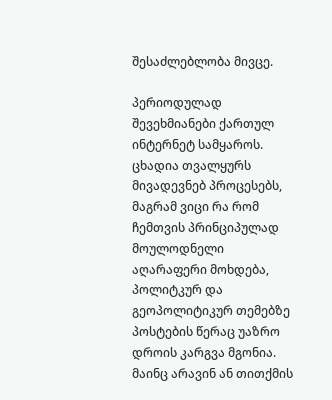შესაძლებლობა მივცე.

პერიოდულად შევეხმიანები ქართულ ინტერნეტ სამყაროს. ცხადია თვალყურს მივადევნებ პროცესებს, მაგრამ ვიცი რა რომ ჩემთვის პრინციპულად მოულოდნელი აღარაფერი მოხდება, პოლიტკურ და გეოპოლიტიკურ თემებზე პოსტების წერაც უაზრო დროის კარგვა მგონია. მაინც არავინ ან თითქმის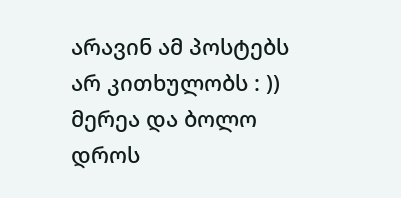არავინ ამ პოსტებს არ კითხულობს : )) მერეა და ბოლო დროს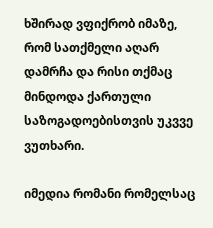ხშირად ვფიქრობ იმაზე, რომ სათქმელი აღარ დამრჩა და რისი თქმაც მინდოდა ქართული საზოგადოებისთვის უკვვე ვუთხარი.

იმედია რომანი რომელსაც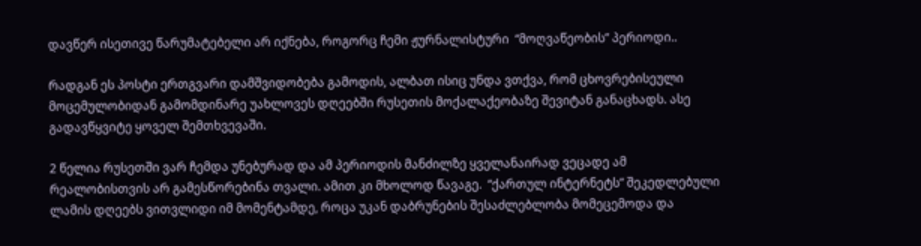დავწერ ისეთივე წარუმატებელი არ იქნება, როგორც ჩემი ჟურნალისტური  “მოღვაწეობის” პერიოდი..

რადგან ეს პოსტი ერთგვარი დამშვიდობება გამოდის, ალბათ ისიც უნდა ვთქვა, რომ ცხოვრებისეული მოცემულობიდან გამომდინარე უახლოვეს დღეებში რუსეთის მოქალაქეობაზე შევიტან განაცხადს. ასე გადავწყვიტე ყოველ შემთხვევაში.

2 წელია რუსეთში ვარ ჩემდა უნებურად და ამ პერიოდის მანძილზე ყველანაირად ვეცადე ამ რეალობისთვის არ გამესწორებინა თვალი. ამით კი მხოლოდ წავაგე.  “ქართულ ინტერნეტს” შეკედლებული ლამის დღეებს ვითვლიდი იმ მომენტამდე, როცა უკან დაბრუნების შესაძლებლობა მომეცემოდა და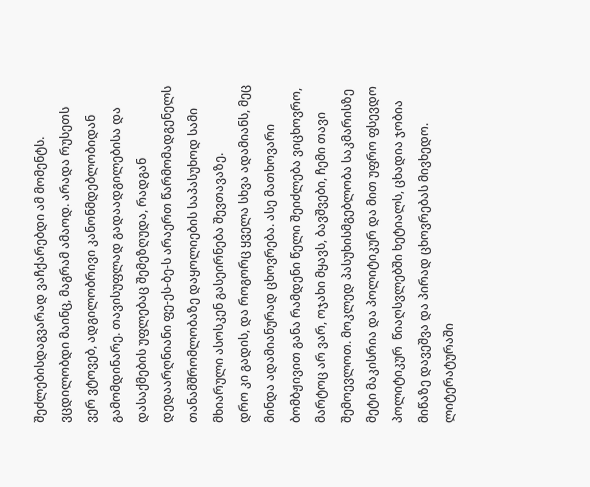შეძლებისდაგვარად ვაჩქარებდი ამ მომენტს. ვცდილობდი მაინც, მაგრამ ამაოდ. არადა რუსეთს ვერ ვტოვებ, ადგილობრივი კანონმდებლობიდან გამომდინარე. თავისუფლად გადაადგილებისა და დასაქმების უფლებაც შემეზღუდა, რადგან დედაარღნიანი ფე-ეს-ბე-ს არაერთ წარმომადგენელს თანამშრომლობაზე დაყოლიების საპასუხოდ სამი მხიარული ასოსკენ გასეირნება შევთავაზე.
დრო კი გადის, და როგორც ყველა სხვა ადამიანს, მეც მინდა ადამიანურად ცხოვრება. ასე მათხოვარი ბომბჟივით განა რამდენი წელი შეიძლება ვიცხოვრო, მარტოც არ ვარ, ოჯახი მყავს, ბავშვები, ჩემი თავი შემოევლოთ. მოკლედ პასუხისმგებლობა საკმარისზე მეტი მაკისრია და პოლიტიკურ და მით უფრო ფსევდო პოლიტიკურ  წიაღსვლებში ხეტიალს, ცხადია ჯობია მიწაზე დავეშვა და პირად ცხოვრებას მივხედო.
ლიტერატურაში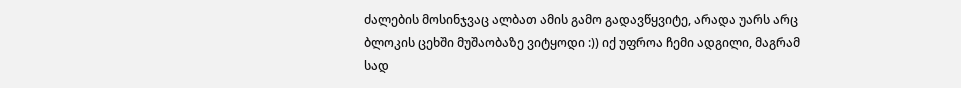ძალების მოსინჯვაც ალბათ ამის გამო გადავწყვიტე, არადა უარს არც ბლოკის ცეხში მუშაობაზე ვიტყოდი :)) იქ უფროა ჩემი ადგილი, მაგრამ სად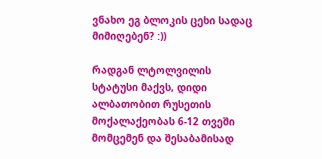ვნახო ეგ ბლოკის ცეხი სადაც მიმიღებენ? :))

რადგან ლტოლვილის სტატუსი მაქვს, დიდი ალბათობით რუსეთის მოქალაქეობას 6-12 თვეში მომცემენ და შესაბამისად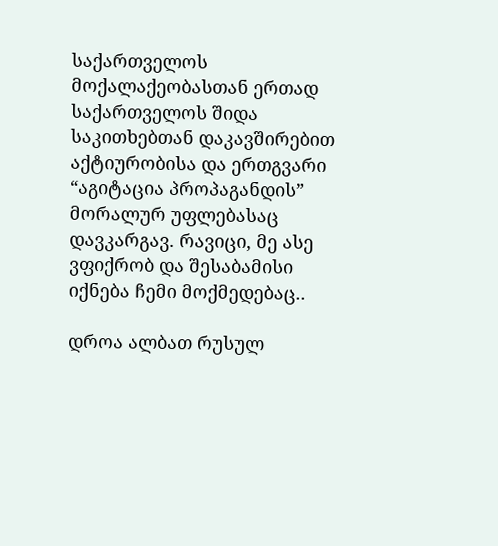საქართველოს მოქალაქეობასთან ერთად საქართველოს შიდა საკითხებთან დაკავშირებით აქტიურობისა და ერთგვარი “აგიტაცია პროპაგანდის” მორალურ უფლებასაც დავკარგავ. რავიცი, მე ასე ვფიქრობ და შესაბამისი იქნება ჩემი მოქმედებაც..

დროა ალბათ რუსულ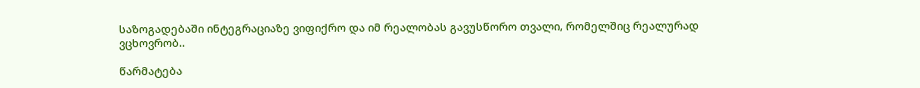საზოგადებაში ინტეგრაციაზე ვიფიქრო და იმ რეალობას გავუსწორო თვალი, რომელშიც რეალურად ვცხოვრობ..

წარმატება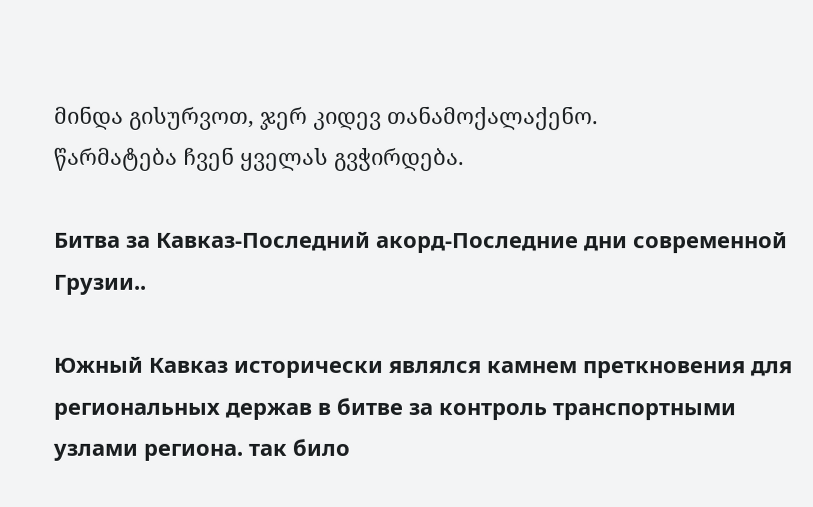მინდა გისურვოთ, ჯერ კიდევ თანამოქალაქენო.
წარმატება ჩვენ ყველას გვჭირდება.

Битва за Кавказ-Последний акорд-Последние дни современной Грузии..

Южный Кавказ исторически являлся камнем преткновения для региональных держав в битве за контроль транспортными узлами региона. так било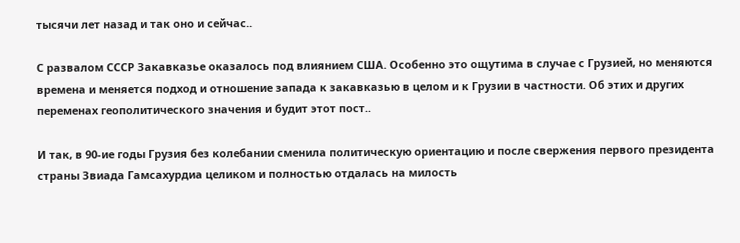тысячи лет назад и так оно и сейчас..

С развалом СССР Закавказье оказалось под влиянием США. Особенно это ощутима в случае с Грузией, но меняются времена и меняется подход и отношение запада к закавказью в целом и к Грузии в частности. Об этих и других переменах геополитического значения и будит этот пост..

И так, в 90-ие годы Грузия без колебании сменила политическую ориентацию и после свержения первого президента страны Звиада Гамсахурдиа целиком и полностью отдалась на милость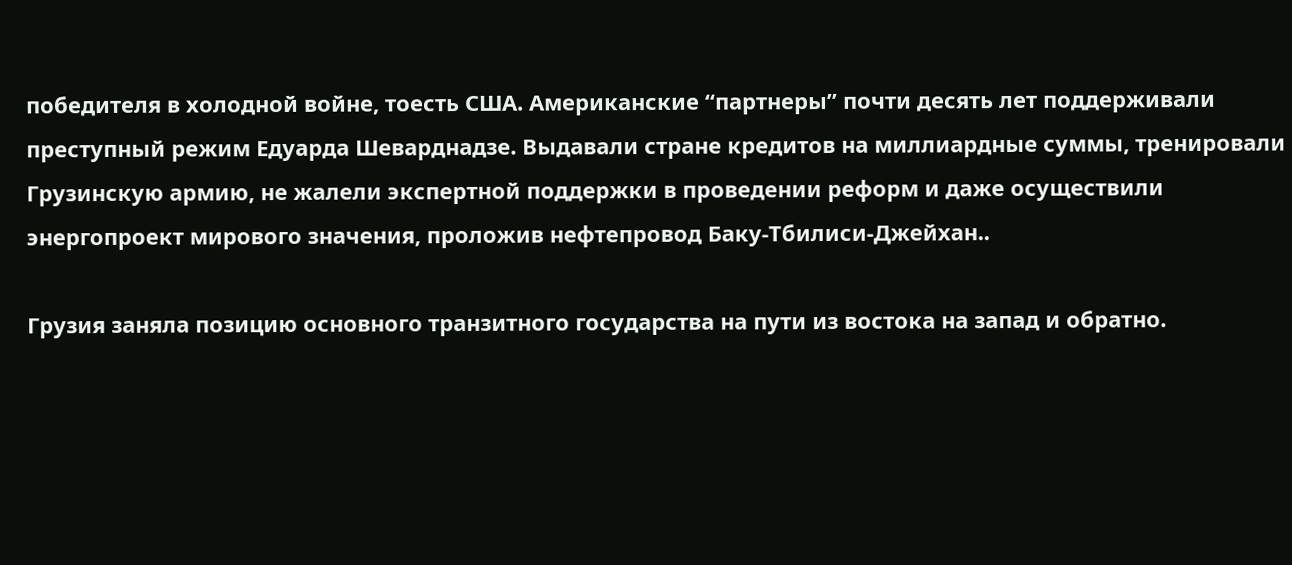победителя в холодной войне, тоесть США. Американские “партнеры” почти десять лет поддерживали преступный режим Едуарда Шеварднадзе. Выдавали стране кредитов на миллиардные суммы, тренировали Грузинскую армию, не жалели экспертной поддержки в проведении реформ и даже осуществили энергопроект мирового значения, проложив нефтепровод Баку-Тбилиси-Джейхан..

Грузия заняла позицию основного транзитного государства на пути из востока на запад и обратно.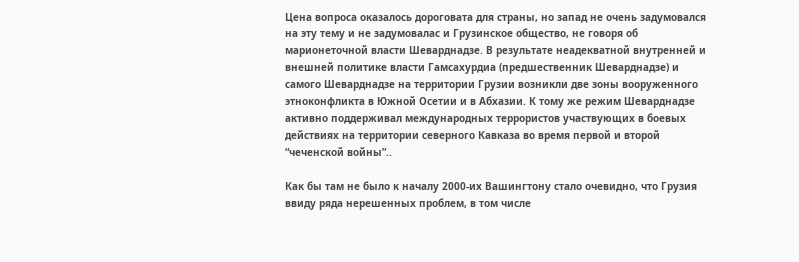Цена вопроса оказалось дороговата для страны, но запад не очень задумовался на эту тему и не задумовалас и Грузинское общество, не говоря об марионеточной власти Шеварднадзе. В результате неадекватной внутренней и внешней политике власти Гамсахурдиа (предшественник Шеварднадзе) и самого Шеварднадзе на территории Грузии возникли две зоны вооруженного этноконфликта в Южной Осетии и в Абхазии. К тому же режим Шеварднадзе активно поддерживал международных террористов участвующих в боевых действиях на территории северного Кавказа во время первой и второй “чеченской войны”..

Как бы там не было к началу 2000-их Вашингтону стало очевидно, что Грузия ввиду ряда нерешенных проблем, в том числе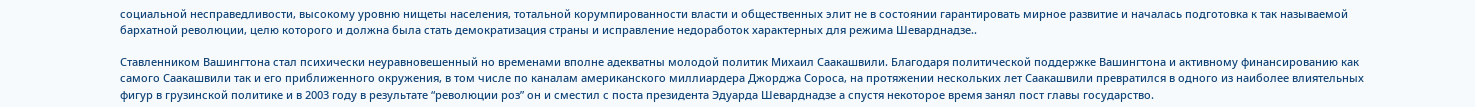социальной несправедливости, высокому уровню нищеты населения, тотальной корумпированности власти и общественных элит не в состоянии гарантировать мирное развитие и началась подготовка к так называемой бархатной революции, целю которого и должна была стать демократизация страны и исправление недоработок характерных для режима Шеварднадзе..

Ставленником Вашингтона стал психически неуравновешенный но временами вполне адекватны молодой политик Михаил Саакашвили. Благодаря политической поддержке Вашингтона и активному финансированию как самого Саакашвили так и его приближенного окружения, в том числе по каналам американского миллиардера Джорджа Сороса, на протяжении нескольких лет Саакашвили превратился в одного из наиболее влиятельных фигур в грузинской политике и в 2003 году в результате “революции роз” он и сместил с поста президента Эдуарда Шеварднадзе а спустя некоторое время занял пост главы государство.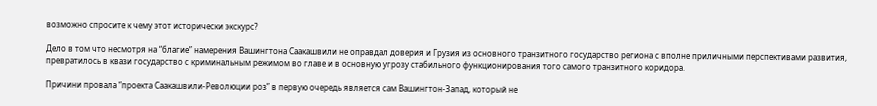возможно спросите к чему этот исторически экскурс?

Дело в том что несмотря на “благие” намерения Вашингтона Саакашвили не оправдал доверия и Грузия из основного транзитного государство региона с вполне приличными перспективами развития, превратилось в квази государство с криминальным режимом во главе и в основную угрозу стабильного функционирования того самого транзитного коридора.

Причини провала “проекта Саакашвили-Революции роз” в первую очередь является сам Вашингтон-Запад, который не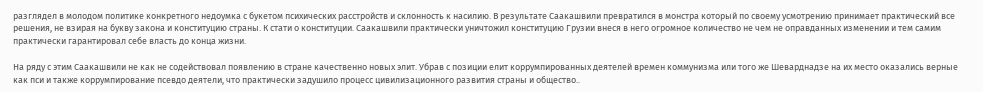разглядел в молодом политике конкретного недоумка с букетом психических расстройств и склонность к насилию. В результате Саакашвили превратился в монстра который по своему усмотрению принимает практический все решения, не взирая на букву закона и конституцию страны. К стати о конституции. Саакашвили практически уничтожил конституцию Грузии внеся в него огромное количество не чем не оправданных изменении и тем самим практически гарантировал себе власть до конца жизни.

На ряду с этим Саакашвили не как не содействовал появлению в стране качественно новых элит. Убрав с позиции елит коррумпированных деятелей времен коммунизма или того же Шеварднадзе на их место оказались верные как пси и также коррумпирование псевдо деятели, что практически задушило процесс цивилизационного развития страны и общество..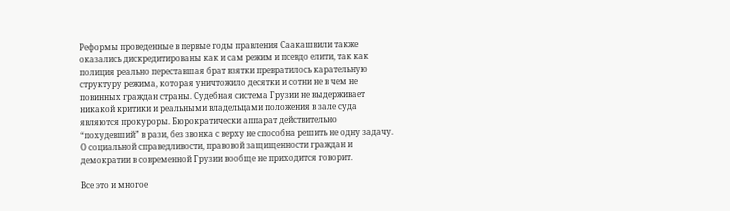Реформы проведенные в первые годы правления Саакашвили также оказались дискредитированы как и сам режим и псевдо елити, так как полиция реально переставшая брат взятки превратилось карательную структуру режима, которая уничтожило десятки и сотни не в чем не повинных граждан страны. Судебная система Грузии не выдерживает никакой критики и реальными владельцами положения в зале суда являются прокуроры. Бюрократически аппарат действительно “похудевший” в рази, без звонка с верху не способна решить не одну задачу. О социальной справедливости, правовой защищенности граждан и демократии в современной Грузии вообще не приходится говорит.

Все это и многое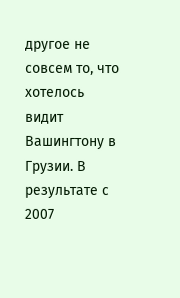другое не совсем то, что хотелось видит Вашингтону в Грузии. В результате с 2007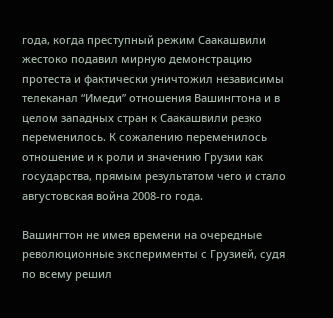года, когда преступный режим Саакашвили жестоко подавил мирную демонстрацию протеста и фактически уничтожил независимы телеканал “Имеди” отношения Вашингтона и в целом западных стран к Саакашвили резко переменилось. К сожалению переменилось отношение и к роли и значению Грузии как государства, прямым результатом чего и стало августовская война 2008-го года.

Вашингтон не имея времени на очередные революционные эксперименты с Грузией, судя по всему решил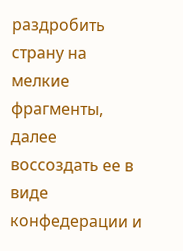раздробить страну на мелкие фрагменты, далее воссоздать ее в виде конфедерации и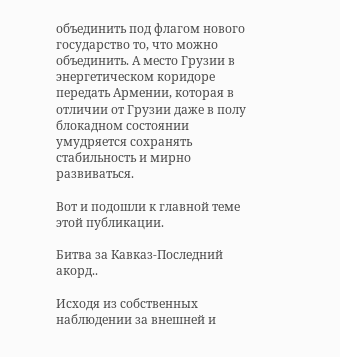объединить под флагом нового государство то, что можно объединить. А место Грузии в энергетическом коридоре передать Армении, которая в отличии от Грузии даже в полу блокадном состоянии умудряется сохранять стабильность и мирно развиваться.

Вот и подошли к главной теме этой публикации.

Битва за Кавказ-Последний акорд..

Исходя из собственных наблюдении за внешней и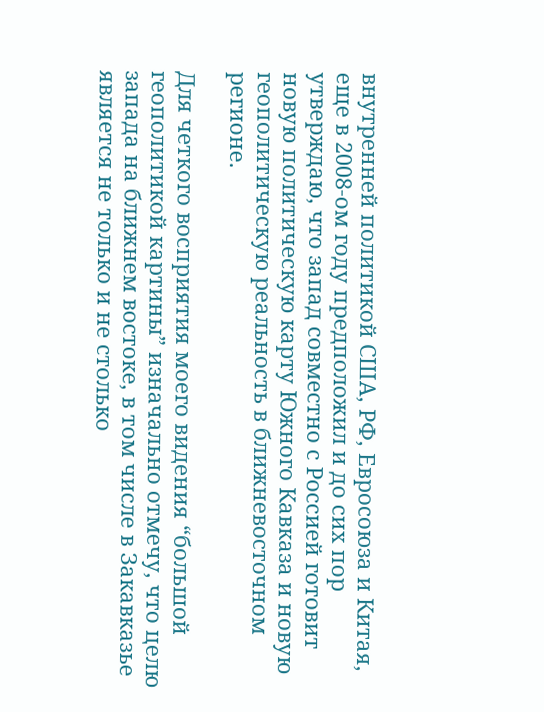внутренней политикой США, РФ, Евросоюза и Китая, еще в 2008-ом году предположил и до сих пор утверждаю, что запад совместно с Россией готовит новую политическую карту Южного Кавказа и новую геополитическую реальность в ближневосточном регионе.

Для четкого восприятия моего видения “большой геополитикой картины” изначально отмечу, что целю запада на ближнем востоке, в том числе в Закавказье является не только и не столько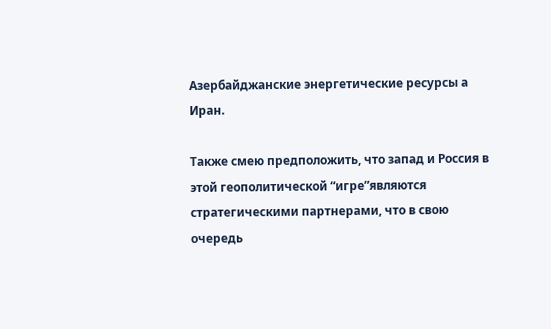Азербайджанские энергетические ресурсы а Иран.

Также смею предположить, что запад и Россия в этой геополитической “игре”являются стратегическими партнерами, что в свою очередь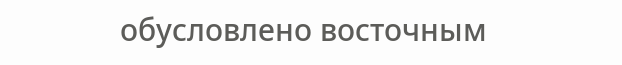обусловлено восточным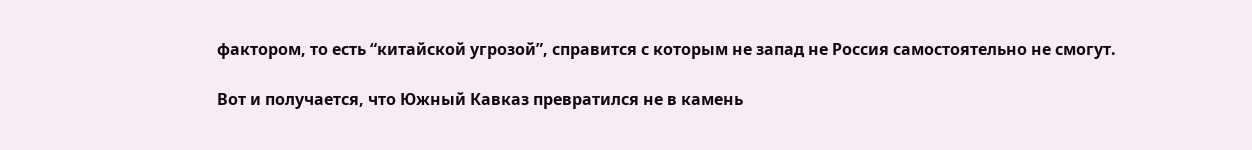фактором, то есть “китайской угрозой”, справится с которым не запад не Россия самостоятельно не смогут.

Вот и получается, что Южный Кавказ превратился не в камень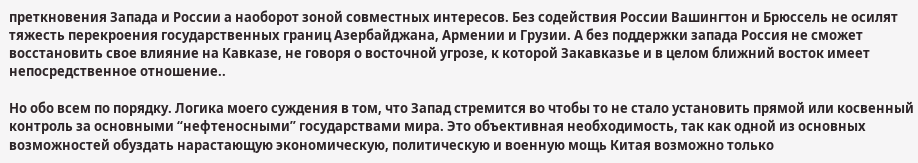преткновения Запада и России а наоборот зоной совместных интересов. Без содействия России Вашингтон и Брюссель не осилят тяжесть перекроения государственных границ Азербайджана, Армении и Грузии. А без поддержки запада Россия не сможет восстановить свое влияние на Кавказе, не говоря о восточной угрозе, к которой Закавказье и в целом ближний восток имеет непосредственное отношение..

Но обо всем по порядку. Логика моего суждения в том, что Запад стремится во чтобы то не стало установить прямой или косвенный контроль за основными “нефтеносными” государствами мира. Это объективная необходимость, так как одной из основных возможностей обуздать нарастающую экономическую, политическую и военную мощь Китая возможно только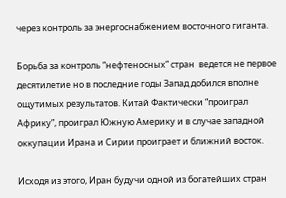через контроль за энергоснабжением восточного гиганта.

Борьба за контроль “нефтеносных” стран  ведется не первое десятилетие но в последние годы Запад добился вполне ощутимых результатов. Китай Фактически “проиграл Африку”, проиграл Южную Америку и в случае западной оккупации Ирана и Сирии проиграет и ближний восток.

Исходя из этого, Иран будучи одной из богатейших стран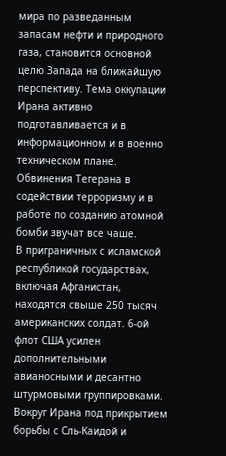мира по разведанным запасам нефти и природного газа, становится основной целю Запада на ближайшую перспективу. Тема оккупации Ирана активно подготавливается и в информационном и в военно техническом плане. Обвинения Тегерана в содействии терроризму и в работе по созданию атомной бомби звучат все чаше.
В приграничных с исламской республикой государствах, включая Афганистан, находятся свыше 250 тысяч американских солдат. 6-ой флот США усилен дополнительными авианосными и десантно штурмовыми группировками. Вокруг Ирана под прикрытием борьбы с Сль-Каидой и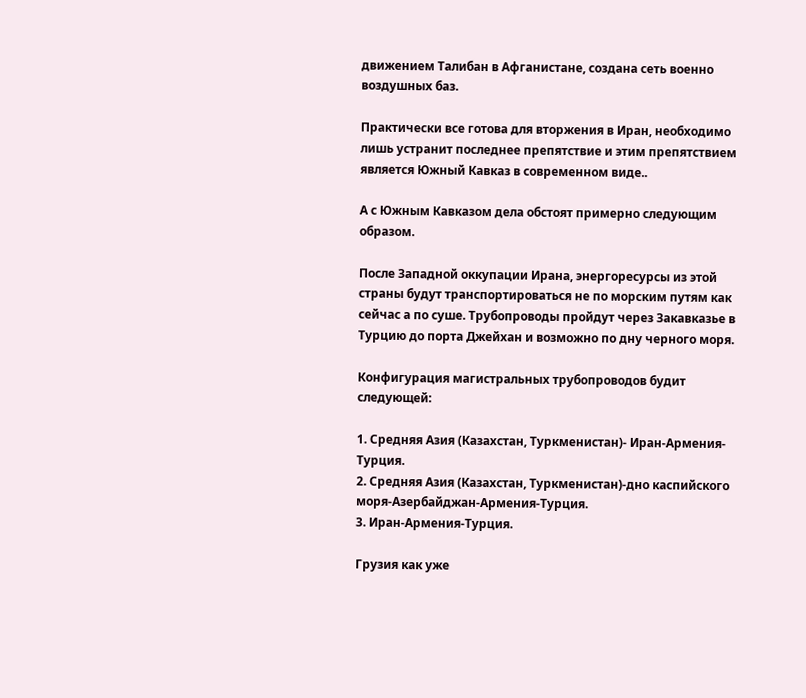движением Талибан в Афганистане, создана сеть военно воздушных баз.

Практически все готова для вторжения в Иран, необходимо лишь устранит последнее препятствие и этим препятствием является Южный Кавказ в современном виде..

А с Южным Кавказом дела обстоят примерно следующим образом.

После Западной оккупации Ирана, энергоресурсы из этой страны будут транспортироваться не по морским путям как сейчас а по суше. Трубопроводы пройдут через Закавказье в Турцию до порта Джейхан и возможно по дну черного моря.

Конфигурация магистральных трубопроводов будит следующей:

1. Средняя Азия (Казахстан, Туркменистан)- Иран-Армения-Турция.
2. Средняя Азия (Казахстан, Туркменистан)-дно каспийского моря-Азербайджан-Армения-Турция.
3. Иран-Армения-Турция.

Грузия как уже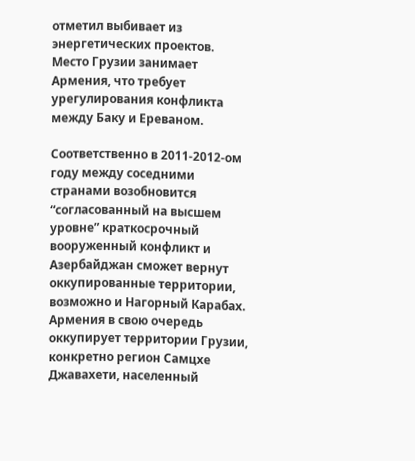отметил выбивает из энергетических проектов. Место Грузии занимает Армения, что требует урегулирования конфликта между Баку и Ереваном.

Соответственно в 2011-2012-ом году между соседними странами возобновится “согласованный на высшем уровне” краткосрочный вооруженный конфликт и Азербайджан сможет вернут оккупированные территории, возможно и Нагорный Карабах. Армения в свою очередь оккупирует территории Грузии, конкретно регион Самцхе Джавахети, населенный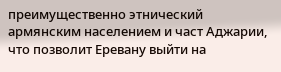преимущественно этнический армянским населением и част Аджарии, что позволит Еревану выйти на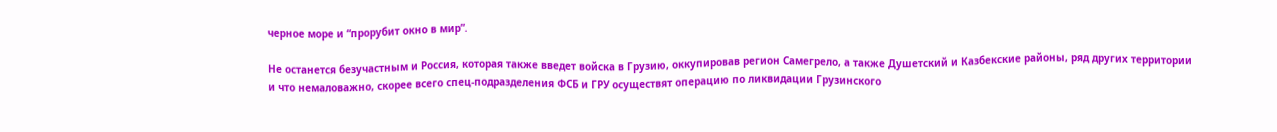черное море и “прорубит окно в мир”.

Не останется безучастным и Россия, которая также введет войска в Грузию, оккупировав регион Самегрело, а также Душетский и Казбекские районы, ряд других территории и что немаловажно, скорее всего спец-подразделения ФСБ и ГРУ осуществят операцию по ликвидации Грузинского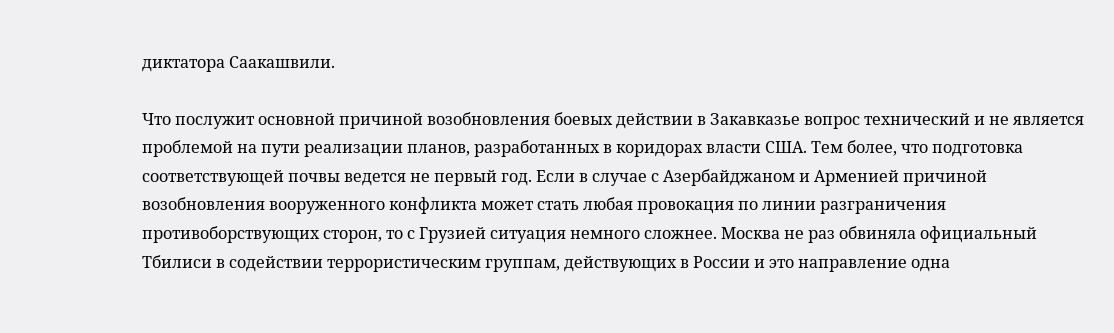диктатора Саакашвили.

Что послужит основной причиной возобновления боевых действии в Закавказье вопрос технический и не является проблемой на пути реализации планов, разработанных в коридорах власти США. Тем более, что подготовка соответствующей почвы ведется не первый год. Если в случае с Азербайджаном и Арменией причиной возобновления вооруженного конфликта может стать любая провокация по линии разграничения противоборствующих сторон, то с Грузией ситуация немного сложнее. Москва не раз обвиняла официальный Тбилиси в содействии террористическим группам, действующих в России и это направление одна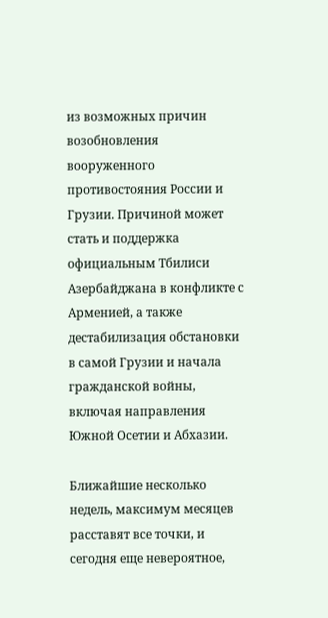из возможных причин возобновления вооруженного противостояния России и Грузии. Причиной может стать и поддержка официальным Тбилиси Азербайджана в конфликте с Арменией, а также дестабилизация обстановки в самой Грузии и начала гражданской войны, включая направления Южной Осетии и Абхазии.

Ближайшие несколько недель, максимум месяцев расставят все точки, и сегодня еще невероятное,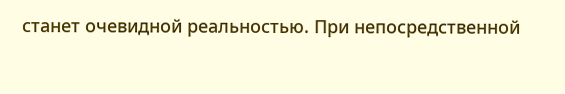станет очевидной реальностью. При непосредственной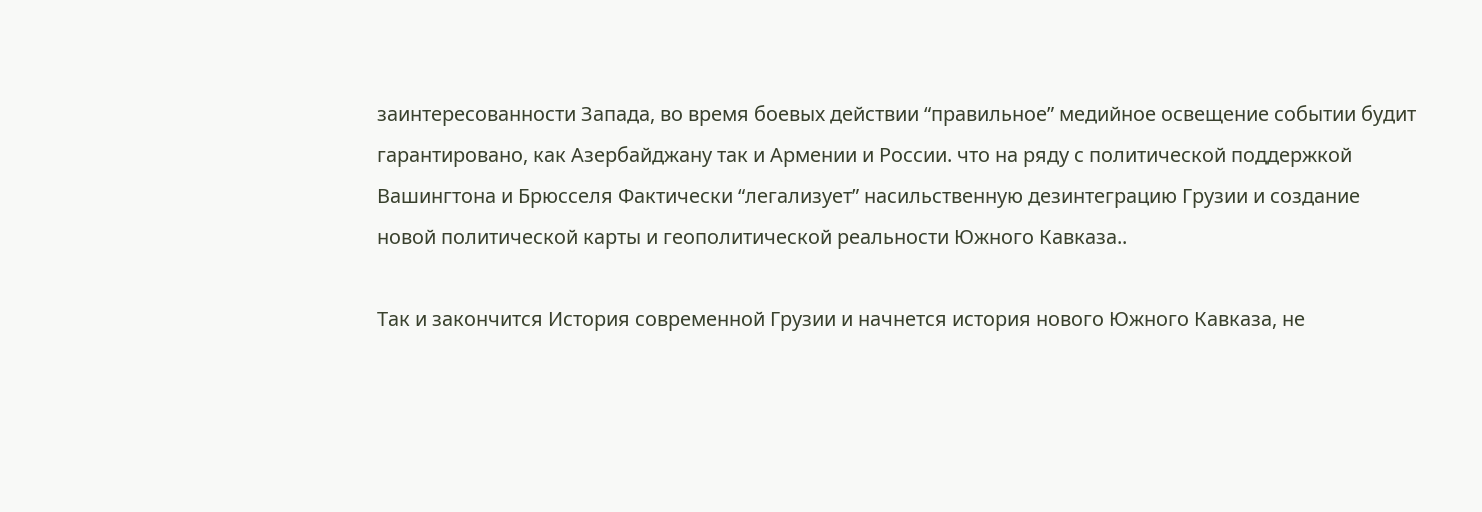заинтересованности Запада, во время боевых действии “правильное” медийное освещение событии будит гарантировано, как Азербайджану так и Армении и России. что на ряду с политической поддержкой Вашингтона и Брюсселя Фактически “легализует” насильственную дезинтеграцию Грузии и создание новой политической карты и геополитической реальности Южного Кавказа..

Так и закончится История современной Грузии и начнется история нового Южного Кавказа, не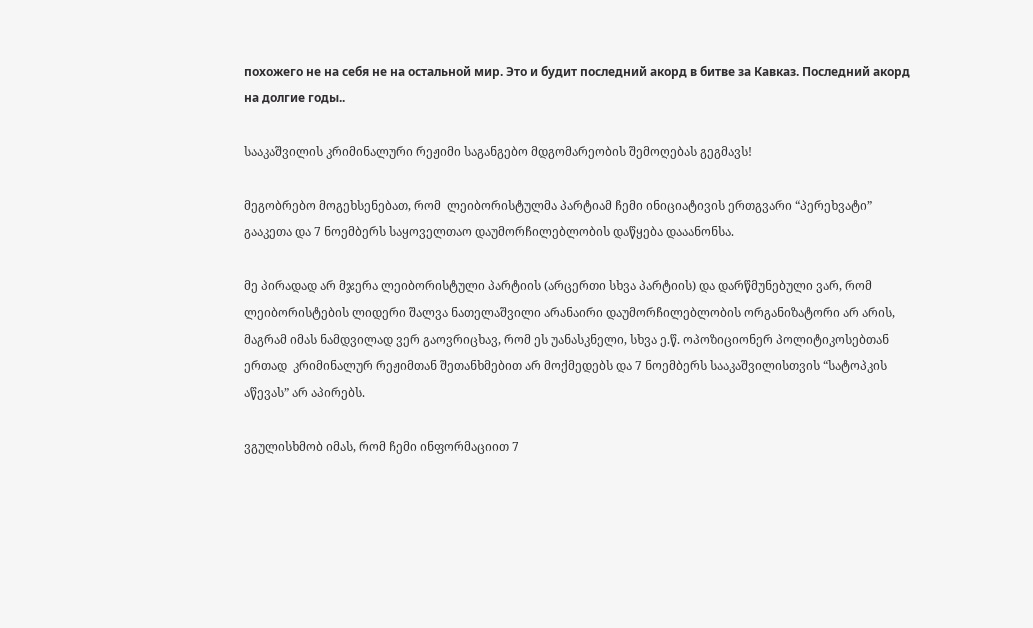похожего не на себя не на остальной мир. Это и будит последний акорд в битве за Кавказ. Последний акорд на долгие годы..

სააკაშვილის კრიმინალური რეჟიმი საგანგებო მდგომარეობის შემოღებას გეგმავს!

მეგობრებო მოგეხსენებათ, რომ  ლეიბორისტულმა პარტიამ ჩემი ინიციატივის ერთგვარი “პერეხვატი” გააკეთა და 7 ნოემბერს საყოველთაო დაუმორჩილებლობის დაწყება დააანონსა.

მე პირადად არ მჯერა ლეიბორისტული პარტიის (არცერთი სხვა პარტიის) და დარწმუნებული ვარ, რომ ლეიბორისტების ლიდერი შალვა ნათელაშვილი არანაირი დაუმორჩილებლობის ორგანიზატორი არ არის, მაგრამ იმას ნამდვილად ვერ გაოვრიცხავ, რომ ეს უანასკნელი, სხვა ე.წ. ოპოზიციონერ პოლიტიკოსებთან ერთად  კრიმინალურ რეჟიმთან შეთანხმებით არ მოქმედებს და 7 ნოემბერს სააკაშვილისთვის “სატოპკის აწევას” არ აპირებს.

ვგულისხმობ იმას, რომ ჩემი ინფორმაციით 7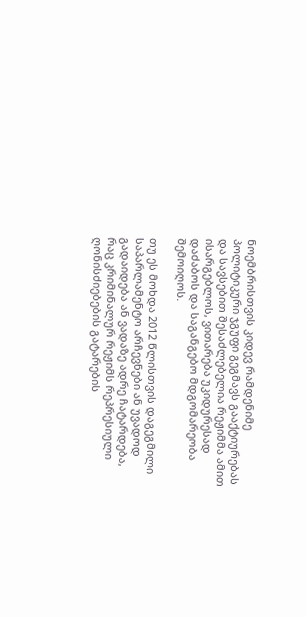ნოემბრისთვის კიდევ რამდენიმე პოლიტიკური ჯგუფი გეგმავს გააქტიურებას და სავსებით შესაძლებელია რეჟიმმა ამით ისარგებლოს, ვითარება უკიდურესად დაძაბოს და საგანგებო მდგომარეობა შემოიღოს.

თუ ეს მოხდა 2012 წლისთვის დაგეგმილი საპარლამენტო არჩევნები ან უვადოდ გადაიდება ან ვადაზე ადრე ჩატარდება, რაც კრიმინალურ რეჟიმს რეპრესიული ღონისძიებების გატარების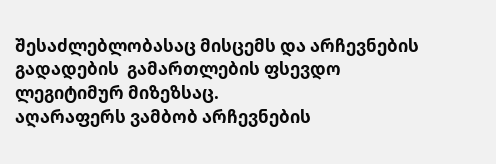შესაძლებლობასაც მისცემს და არჩევნების გადადების  გამართლების ფსევდო ლეგიტიმურ მიზეზსაც.
აღარაფერს ვამბობ არჩევნების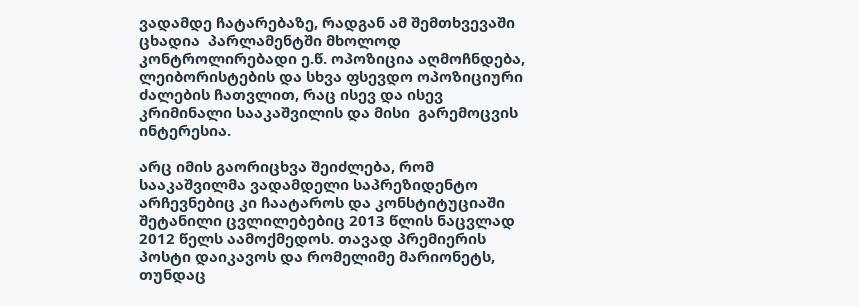ვადამდე ჩატარებაზე, რადგან ამ შემთხვევაში ცხადია  პარლამენტში მხოლოდ კონტროლირებადი ე.წ. ოპოზიცია აღმოჩნდება, ლეიბორისტების და სხვა ფსევდო ოპოზიციური ძალების ჩათვლით, რაც ისევ და ისევ კრიმინალი სააკაშვილის და მისი  გარემოცვის ინტერესია.

არც იმის გაორიცხვა შეიძლება, რომ სააკაშვილმა ვადამდელი საპრეზიდენტო არჩევნებიც კი ჩაატაროს და კონსტიტუციაში შეტანილი ცვლილებებიც 2013 წლის ნაცვლად 2012 წელს აამოქმედოს. თავად პრემიერის პოსტი დაიკავოს და რომელიმე მარიონეტს, თუნდაც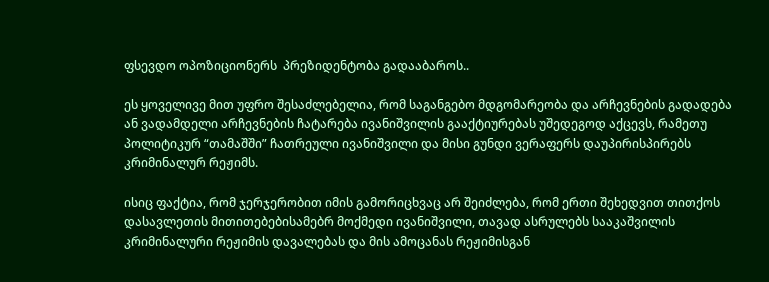ფსევდო ოპოზიციონერს  პრეზიდენტობა გადააბაროს..

ეს ყოველივე მით უფრო შესაძლებელია, რომ საგანგებო მდგომარეობა და არჩევნების გადადება ან ვადამდელი არჩევნების ჩატარება ივანიშვილის გააქტიურებას უშედეგოდ აქცევს, რამეთუ  პოლიტიკურ “თამაშში” ჩათრეული ივანიშვილი და მისი გუნდი ვერაფერს დაუპირისპირებს კრიმინალურ რეჟიმს.

ისიც ფაქტია, რომ ჯერჯერობით იმის გამორიცხვაც არ შეიძლება, რომ ერთი შეხედვით თითქოს დასავლეთის მითითებებისამებრ მოქმედი ივანიშვილი, თავად ასრულებს სააკაშვილის კრიმინალური რეჟიმის დავალებას და მის ამოცანას რეჟიმისგან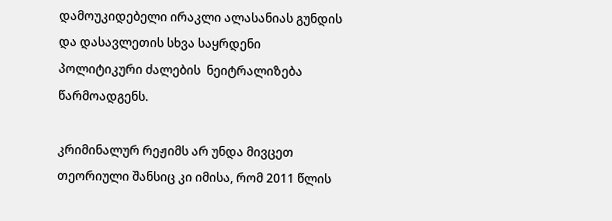დამოუკიდებელი ირაკლი ალასანიას გუნდის და დასავლეთის სხვა საყრდენი პოლიტიკური ძალების  ნეიტრალიზება წარმოადგენს.

კრიმინალურ რეჟიმს არ უნდა მივცეთ  თეორიული შანსიც კი იმისა, რომ 2011 წლის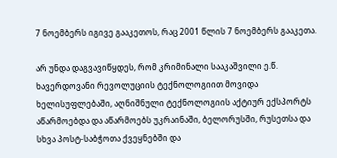7 ნოემბერს იგივე გააკეთოს, რაც 2001 წლის 7 ნოემბერს გააკეთა.

არ უნდა დაგვავიწყდეს, რომ კრიმინალი სააკაშვილი ე.წ. ხავერდოვანი რევოლუციის ტექნოლოგიით მოვიდა ხელისუფლებაში, აღნიშნული ტექნოლოგიის აქტიურ ექსპორტს აწარმოებდა და აწარმოებს უკრაინაში, ბელორუსში, რუსეთსა და სხვა პოსტ-საბჭოთა ქვეყნებში და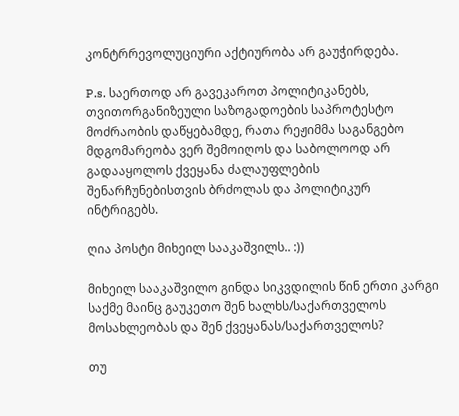კონტრრევოლუციური აქტიურობა არ გაუჭირდება.

P.s. საერთოდ არ გავეკაროთ პოლიტიკანებს, თვითორგანიზეული საზოგადოების საპროტესტო მოძრაობის დაწყებამდე, რათა რეჟიმმა საგანგებო მდგომარეობა ვერ შემოიღოს და საბოლოოდ არ გადააყოლოს ქვეყანა ძალაუფლების შენარჩუნებისთვის ბრძოლას და პოლიტიკურ ინტრიგებს.

ღია პოსტი მიხეილ სააკაშვილს.. :))

მიხეილ სააკაშვილო გინდა სიკვდილის წინ ერთი კარგი საქმე მაინც გაუკეთო შენ ხალხს/საქართველოს მოსახლეობას და შენ ქვეყანას/საქართველოს?

თუ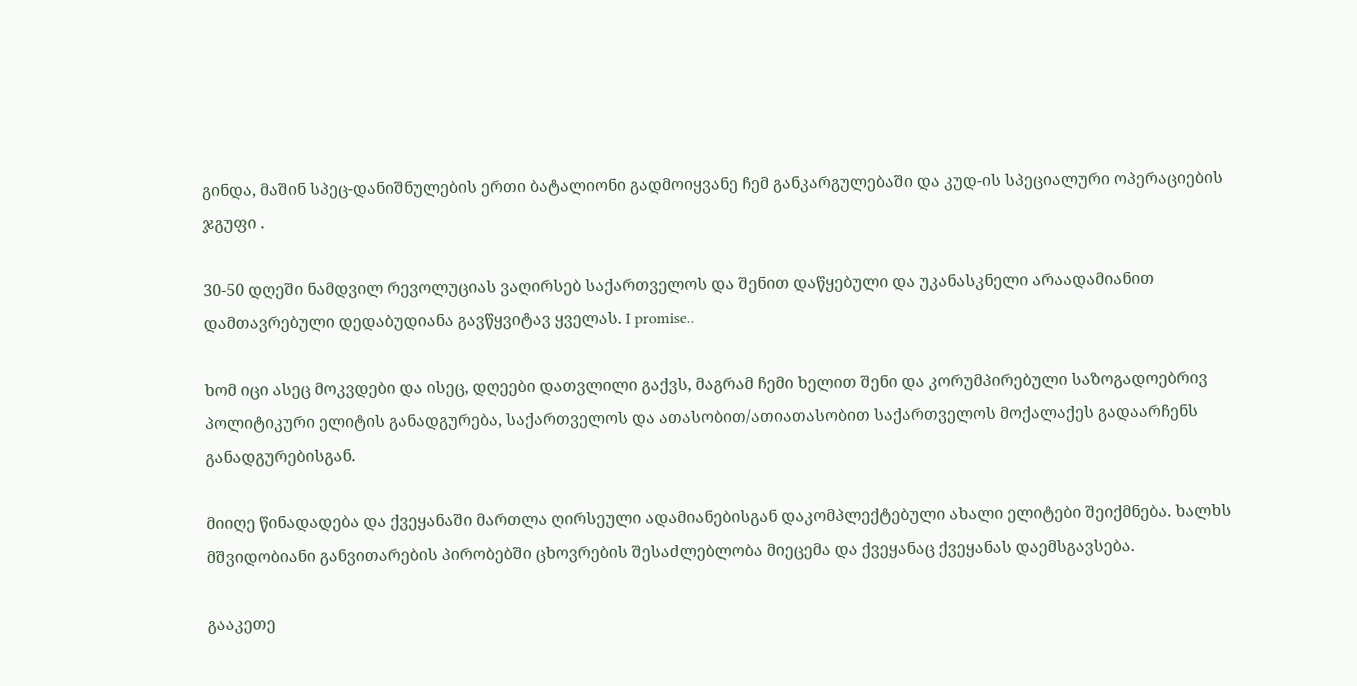გინდა, მაშინ სპეც-დანიშნულების ერთი ბატალიონი გადმოიყვანე ჩემ განკარგულებაში და კუდ-ის სპეციალური ოპერაციების ჯგუფი .

30-50 დღეში ნამდვილ რევოლუციას ვაღირსებ საქართველოს და შენით დაწყებული და უკანასკნელი არაადამიანით დამთავრებული დედაბუდიანა გავწყვიტავ ყველას. I promise..

ხომ იცი ასეც მოკვდები და ისეც, დღეები დათვლილი გაქვს, მაგრამ ჩემი ხელით შენი და კორუმპირებული საზოგადოებრივ პოლიტიკური ელიტის განადგურება, საქართველოს და ათასობით/ათიათასობით საქართველოს მოქალაქეს გადაარჩენს განადგურებისგან.

მიიღე წინადადება და ქვეყანაში მართლა ღირსეული ადამიანებისგან დაკომპლექტებული ახალი ელიტები შეიქმნება. ხალხს მშვიდობიანი განვითარების პირობებში ცხოვრების შესაძლებლობა მიეცემა და ქვეყანაც ქვეყანას დაემსგავსება.

გააკეთე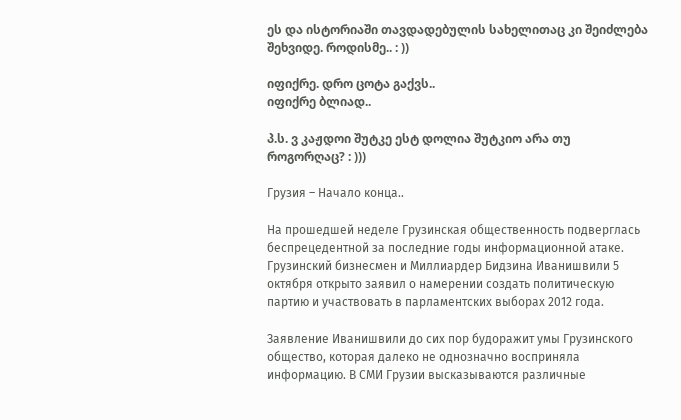ეს და ისტორიაში თავდადებულის სახელითაც კი შეიძლება შეხვიდე. როდისმე.. : ))

იფიქრე. დრო ცოტა გაქვს..
იფიქრე ბლიად..

პ.ს. ვ კაჟდოი შუტკე ესტ დოლია შუტკიო არა თუ როგორღაც? : )))

Грузия – Начало конца..

На прошедшей неделе Грузинская общественность подверглась беспрецедентной за последние годы информационной атаке. Грузинский бизнесмен и Миллиардер Бидзина Иванишвили 5 октября открыто заявил о намерении создать политическую партию и участвовать в парламентских выборах 2012 года.

Заявление Иванишвили до сих пор будоражит умы Грузинского общество, которая далеко не однозначно восприняла информацию. В СМИ Грузии высказываются различные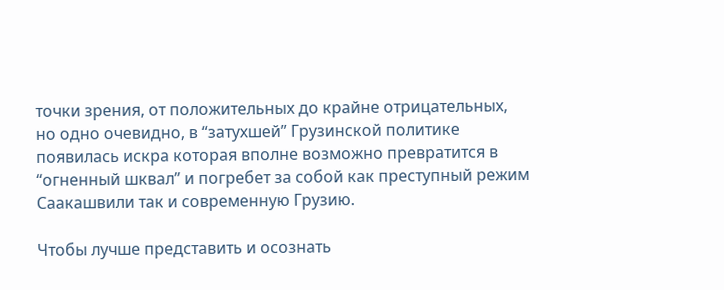точки зрения, от положительных до крайне отрицательных, но одно очевидно, в “затухшей” Грузинской политике появилась искра которая вполне возможно превратится в “огненный шквал” и погребет за собой как преступный режим Саакашвили так и современную Грузию.

Чтобы лучше представить и осознать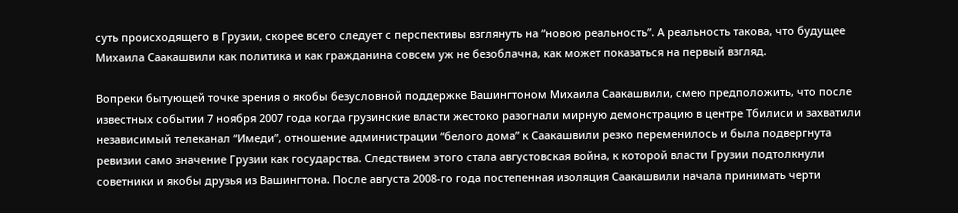суть происходящего в Грузии, скорее всего следует с перспективы взглянуть на “новою реальность”. А реальность такова, что будущее Михаила Саакашвили как политика и как гражданина совсем уж не безоблачна, как может показаться на первый взгляд.

Вопреки бытующей точке зрения о якобы безусловной поддержке Вашингтоном Михаила Саакашвили, смею предположить, что после известных событии 7 ноября 2007 года когда грузинские власти жестоко разогнали мирную демонстрацию в центре Тбилиси и захватили независимый телеканал “Имеди”, отношение администрации “белого дома” к Саакашвили резко переменилось и была подвергнута ревизии само значение Грузии как государства. Следствием этого стала августовская война, к которой власти Грузии подтолкнули советники и якобы друзья из Вашингтона. После августа 2008-го года постепенная изоляция Саакашвили начала принимать черти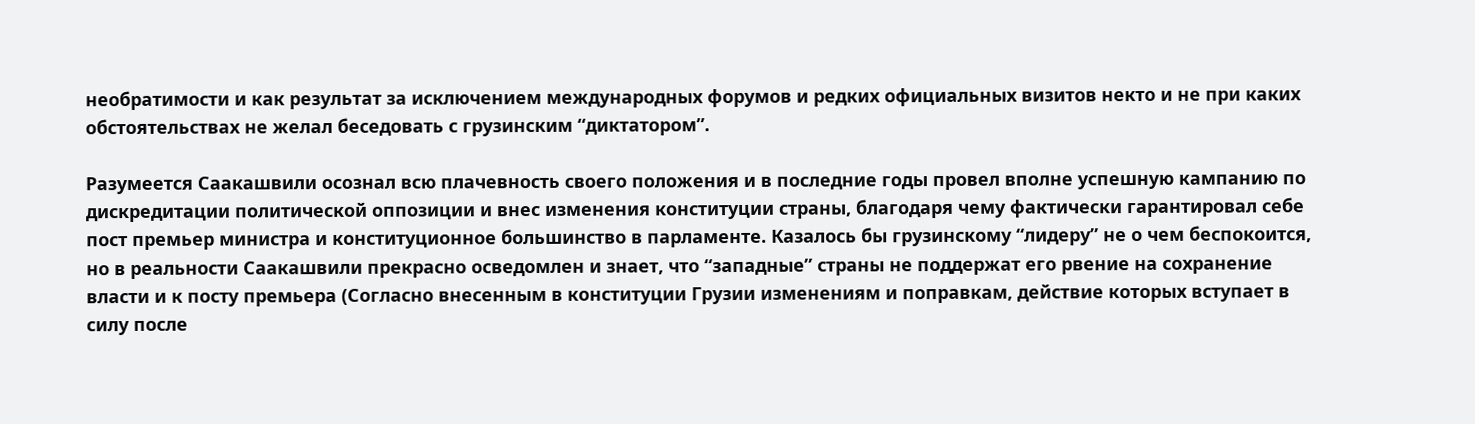необратимости и как результат за исключением международных форумов и редких официальных визитов некто и не при каких обстоятельствах не желал беседовать с грузинским “диктатором”.

Разумеется Саакашвили осознал всю плачевность своего положения и в последние годы провел вполне успешную кампанию по дискредитации политической оппозиции и внес изменения конституции страны, благодаря чему фактически гарантировал себе пост премьер министра и конституционное большинство в парламенте. Казалось бы грузинскому “лидеру” не о чем беспокоится, но в реальности Саакашвили прекрасно осведомлен и знает, что “западные” страны не поддержат его рвение на сохранение власти и к посту премьера (Согласно внесенным в конституции Грузии изменениям и поправкам, действие которых вступает в силу после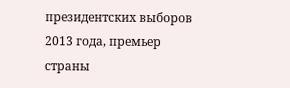президентских выборов 2013 года, премьер страны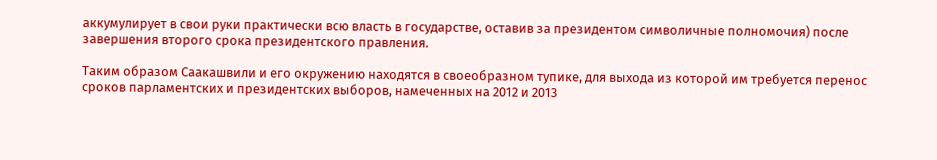аккумулирует в свои руки практически всю власть в государстве, оставив за президентом символичные полномочия) после завершения второго срока президентского правления.

Таким образом Саакашвили и его окружению находятся в своеобразном тупике, для выхода из которой им требуется перенос сроков парламентских и президентских выборов, намеченных на 2012 и 2013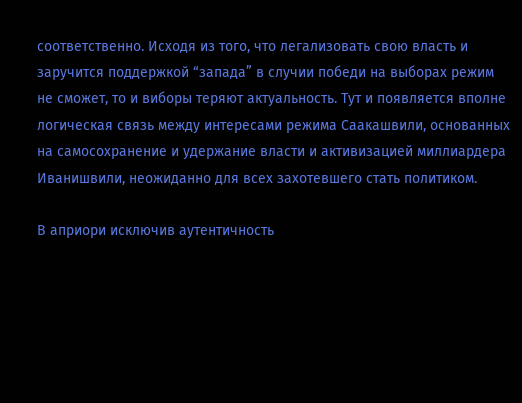соответственно. Исходя из того, что легализовать свою власть и заручится поддержкой “запада” в случии победи на выборах режим не сможет, то и виборы теряют актуальность. Тут и появляется вполне логическая связь между интересами режима Саакашвили, основанных на самосохранение и удержание власти и активизацией миллиардера Иванишвили, неожиданно для всех захотевшего стать политиком.

В априори исключив аутентичность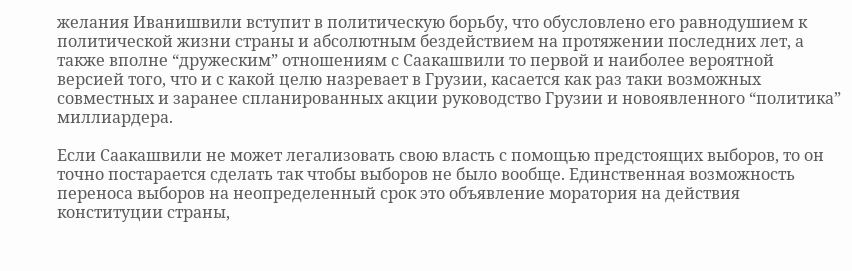желания Иванишвили вступит в политическую борьбу, что обусловлено его равнодушием к политической жизни страны и абсолютным бездействием на протяжении последних лет, а также вполне “дружеским” отношениям с Саакашвили то первой и наиболее вероятной версией того, что и с какой целю назревает в Грузии, касается как раз таки возможных совместных и заранее спланированных акции руководство Грузии и новоявленного “политика” миллиардера.

Если Саакашвили не может легализовать свою власть с помощью предстоящих выборов, то он точно постарается сделать так чтобы выборов не было вообще. Единственная возможность переноса выборов на неопределенный срок это объявление моратория на действия конституции страны,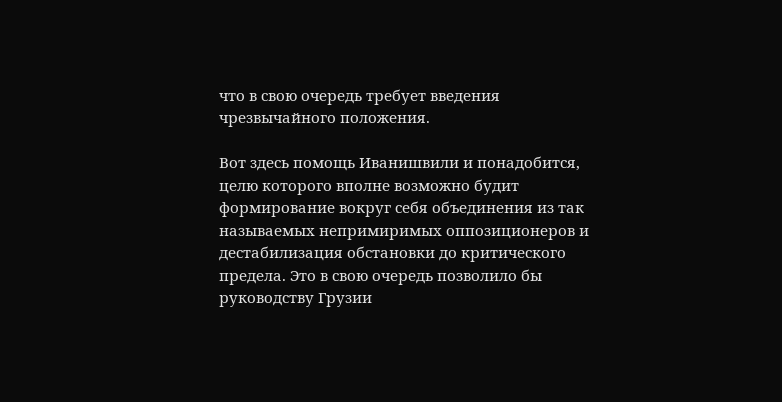что в свою очередь требует введения чрезвычайного положения.

Вот здесь помощь Иванишвили и понадобится, целю которого вполне возможно будит формирование вокруг себя объединения из так называемых непримиримых оппозиционеров и дестабилизация обстановки до критического предела. Это в свою очередь позволило бы руководству Грузии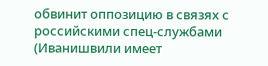обвинит оппозицию в связях с российскими спец-службами (Иванишвили имеет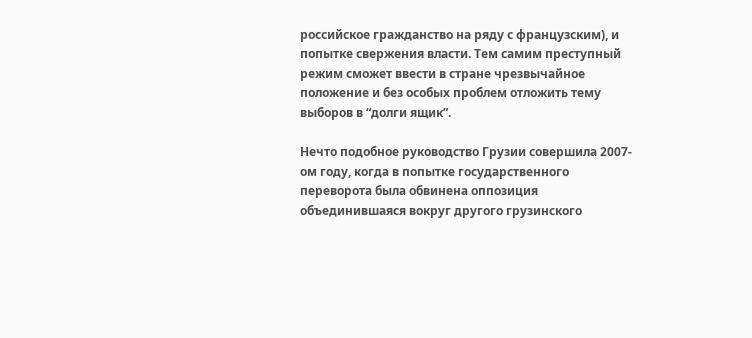российское гражданство на ряду с французским), и попытке свержения власти. Тем самим преступный режим сможет ввести в стране чрезвычайное положение и без особых проблем отложить тему выборов в “долги ящик”.

Нечто подобное руководство Грузии совершила 2007-ом году, когда в попытке государственного переворота была обвинена оппозиция объединившаяся вокруг другого грузинского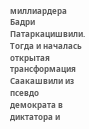миллиардера Бадри Патаркацишвили. Тогда и началась открытая трансформация Саакашвили из псевдо демократа в диктатора и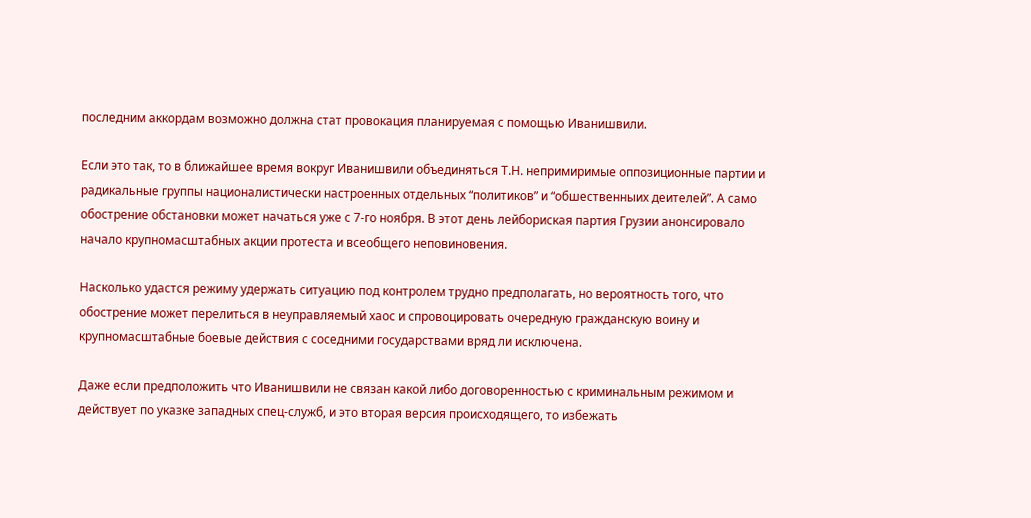последним аккордам возможно должна стат провокация планируемая с помощью Иванишвили.

Если это так, то в ближайшее время вокруг Иванишвили объединяться Т.Н. непримиримые оппозиционные партии и радикальные группы националистически настроенных отдельных “политиков” и “обшественныих деителей”. А само обострение обстановки может начаться уже с 7-го ноября. В этот день лейбориская партия Грузии анонсировало начало крупномасштабных акции протеста и всеобщего неповиновения.

Насколько удастся режиму удержать ситуацию под контролем трудно предполагать, но вероятность того, что обострение может перелиться в неуправляемый хаос и спровоцировать очередную гражданскую воину и крупномасштабные боевые действия с соседними государствами вряд ли исключена.

Даже если предположить что Иванишвили не связан какой либо договоренностью с криминальным режимом и действует по указке западных спец-служб, и это вторая версия происходящего, то избежать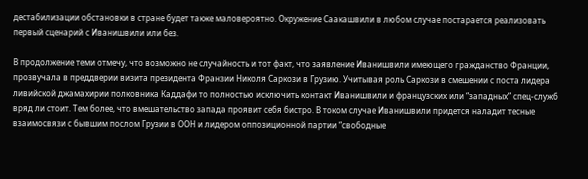дестабилизации обстановки в стране будет также маловероятно. Окружение Саакашвили в любом случае постарается реализовать первый сценарий с Иванишвили или без.

В продолжение теми отмечу, что возможно не случайность и тот факт, что заявление Иванишвили имеющего гражданство Франции, прозвучала в преддверии визита президента Франзии Николя Саркози в Грузию. Учитывая роль Саркози в смешении с поста лидера ливийской джамахирии полковника Каддафи то полностью исключить контакт Иванишвили и французских или “западных” спец-служб вряд ли стоит. Тем более, что вмешательство запада проявит себя бистро. В током случае Иванишвили придется наладит тесные взаимосвязи с бывшим послом Грузии в ООН и лидером оппозиционной партии “свободные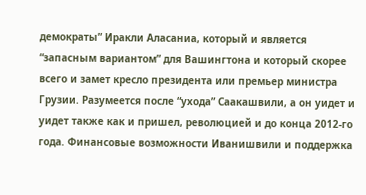демократы” Иракли Аласаниа, который и является “запасным вариантом” для Вашингтона и который скорее всего и замет кресло президента или премьер министра Грузии. Разумеется после “ухода” Саакашвили, а он уидет и уидет также как и пришел, революцией и до конца 2012-го года. Финансовые возможности Иванишвили и поддержка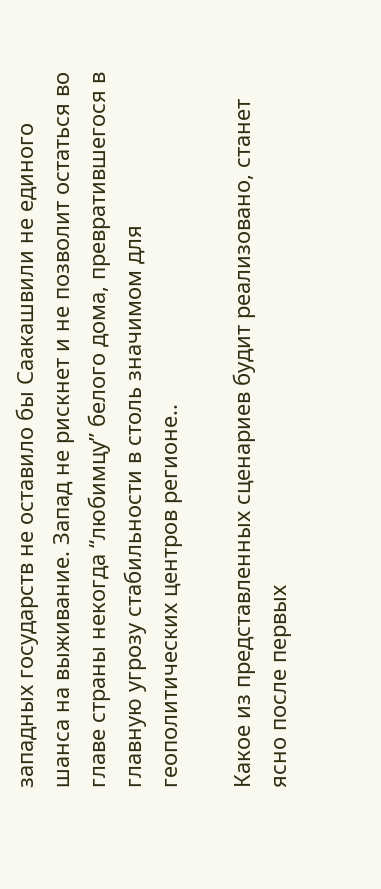западных государств не оставило бы Саакашвили не единого шанса на выживание. Запад не рискнет и не позволит остаться во главе страны некогда “любимцу” белого дома, превратившегося в главную угрозу стабильности в столь значимом для геополитических центров регионе..

Какое из представленных сценариев будит реализовано, станет ясно после первых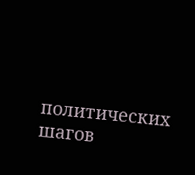политических шагов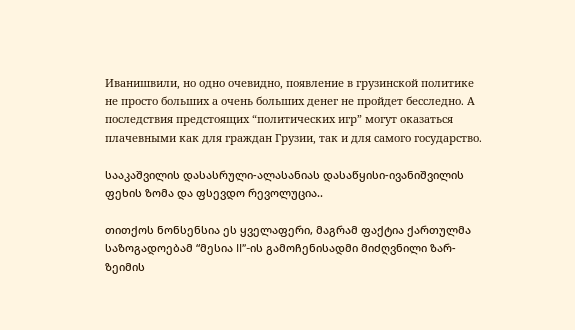Иванишвили, но одно очевидно, появление в грузинской политике не просто больших а очень больших денег не пройдет бесследно. А последствия предстоящих “политических игр” могут оказаться плачевными как для граждан Грузии, так и для самого государство.

სააკაშვილის დასასრული-ალასანიას დასაწყისი-ივანიშვილის ფეხის ზომა და ფსევდო რევოლუცია..

თითქოს ნონსენსია ეს ყველაფერი, მაგრამ ფაქტია ქართულმა საზოგადოებამ “მესია II”-ის გამოჩენისადმი მიძღვნილი ზარ-ზეიმის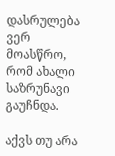დასრულება ვერ მოასწრო, რომ ახალი საზრუნავი გაუჩნდა.

აქვს თუ არა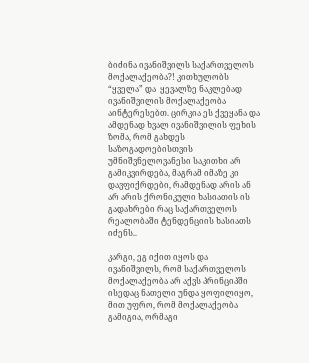ბიძინა ივანიშვილს საქართველოს მოქალაქეობა?! კითხულობს “ყველა” და  ყევალზე ნაკლებად ივანიშვილის მოქალაქეობა აინტერესებთ. ცირკია ეს ქვეყანა და ამდენად ხვალ ივანიშვილის ფეხის ზომა, რომ გახდეს საზოგადოებისთვის  უმნიშვნელოვანესი საკითხი არ გამიკვირდება, მაგრამ იმაზე კი  დავფიქრდები, რამდენად არის ან არ არის ქრონიკული ხასიათის ის გადახრები რაც საქართველოს რეალობაში ტენდენციის ხასიათს იძენს..

კარგი, ეგ იქით იყოს და ივანიშვილს, რომ საქართველოს მოქალაქეობა არ აქვს პრინციპში ისედაც ნათელი უნდა ყოფილიყო, მით უფრო, რომ მოქალაქეობა გამიგია, ორმაგი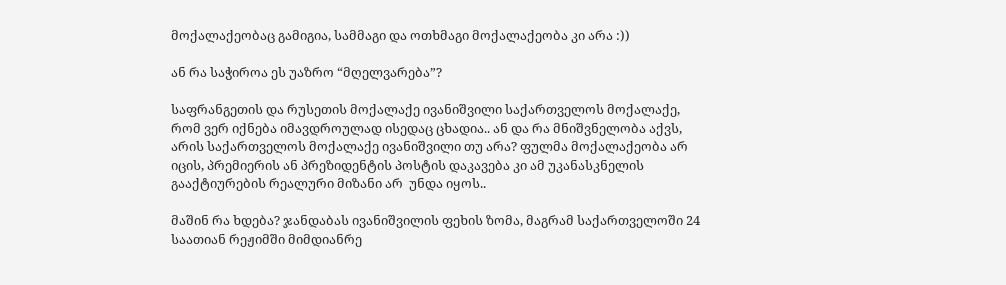მოქალაქეობაც გამიგია, სამმაგი და ოთხმაგი მოქალაქეობა კი არა :))

ან რა საჭიროა ეს უაზრო “მღელვარება”?

საფრანგეთის და რუსეთის მოქალაქე ივანიშვილი საქართველოს მოქალაქე, რომ ვერ იქნება იმავდროულად ისედაც ცხადია.. ან და რა მნიშვნელობა აქვს, არის საქართველოს მოქალაქე ივანიშვილი თუ არა? ფულმა მოქალაქეობა არ იცის, პრემიერის ან პრეზიდენტის პოსტის დაკავება კი ამ უკანასკნელის გააქტიურების რეალური მიზანი არ  უნდა იყოს..

მაშინ რა ხდება? ჯანდაბას ივანიშვილის ფეხის ზომა, მაგრამ საქართველოში 24 საათიან რეჟიმში მიმდიანრე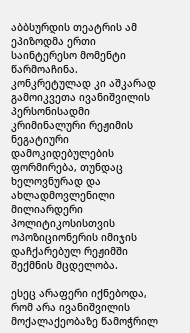აბბსურდის თეატრის ამ ეპიზოდმა ერთი საინტერესო მომენტი წარმოაჩინა. კონკრეტულად კი აშკარად გამოიკვეთა ივანიშვილის პერსონისადმი კრიმინალური რეჟიმის ნეგატიური დამოკიდებულების ფორმირება, თუნდაც ხელოვნურად და ახლადმოვლენილი მილიარდერი  პოლიტიკოსისთვის ოპოზიციონერის იმიჯის დაჩქარებულ რეჟიმში შექმნის მცდელობა.

ესეც არაფერი იქნებოდა, რომ არა ივანიშვილის მოქალაქეობაზე წამოჭრილ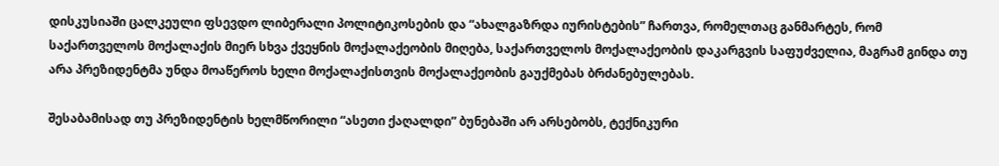დისკუსიაში ცალკეული ფსევდო ლიბერალი პოლიტიკოსების და “ახალგაზრდა იურისტების” ჩართვა, რომელთაც განმარტეს, რომ საქართველოს მოქალაქის მიერ სხვა ქვეყნის მოქალაქეობის მიღება, საქართველოს მოქალაქეობის დაკარგვის საფუძველია, მაგრამ გინდა თუ არა პრეზიდენტმა უნდა მოაწეროს ხელი მოქალაქისთვის მოქალაქეობის გაუქმებას ბრძანებულებას.

შესაბამისად თუ პრეზიდენტის ხელმწორილი “ასეთი ქაღალდი” ბუნებაში არ არსებობს, ტექნიკური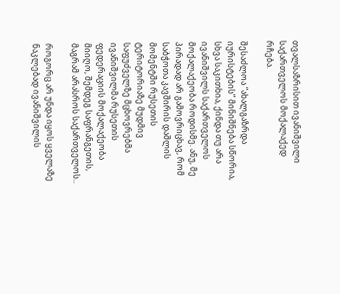თვალსაზრისით ივანიშვილი საქართველოს მოქალაქედ რჩება.

შესაძლოა “ახალგაზრდა იურისტების” მინიშნება სწორია, სხვა საკითხია, ქინდა თუ არა ივანიშვილს საქართველოს მოქალაქეობა როდისმე. ანუ, მე პირადად არ გამოვრიცხავ, რომ საბჭოთა კავშირის დაშლის მომენტში რუსეთის ტერიტორიაზე მუდმივ საფუძველზე მცხოვრებმა ივანიშვილმა რუსეთის ფედერაციის მოქალაქეობა მიიღო, შემდეგ საფრანგეთის, მაგრამ არასროს საქართველოს..

როგორც არ უნდა იყოს ყველაზე ნაკლებად ივანიშვილის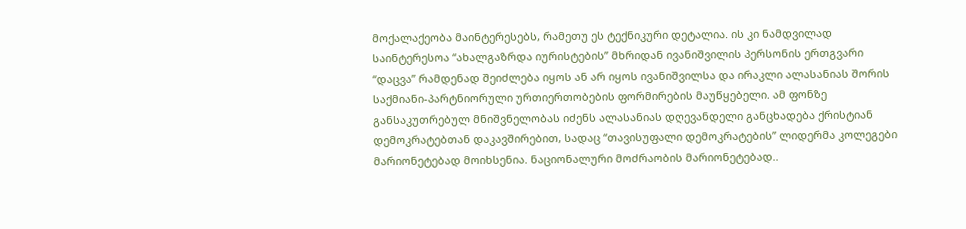მოქალაქეობა მაინტერესებს, რამეთუ ეს ტექნიკური დეტალია. ის კი ნამდვილად საინტერესოა “ახალგაზრდა იურისტების” მხრიდან ივანიშვილის პერსონის ერთგვარი “დაცვა” რამდენად შეიძლება იყოს ან არ იყოს ივანიშვილსა და ირაკლი ალასანიას შორის საქმიანი-პარტნიორული ურთიერთობების ფორმირების მაუწყებელი. ამ ფონზე განსაკუთრებულ მნიშვნელობას იძენს ალასანიას დღევანდელი განცხადება ქრისტიან დემოკრატებთან დაკავშირებით, სადაც “თავისუფალი დემოკრატების” ლიდერმა კოლეგები მარიონეტებად მოიხსენია. ნაციონალური მოძრაობის მარიონეტებად..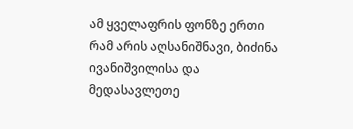ამ ყველაფრის ფონზე ერთი რამ არის აღსანიშნავი, ბიძინა ივანიშვილისა და მედასავლეთე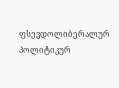ფსევდოლიბერალურ პოლიტიკურ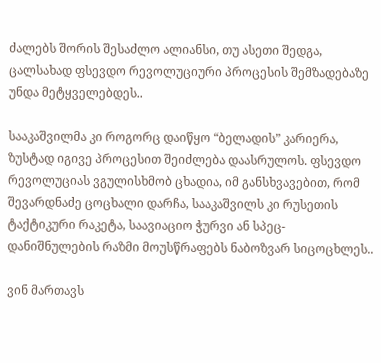ძალებს შორის შესაძლო ალიანსი, თუ ასეთი შედგა, ცალსახად ფსევდო რევოლუციური პროცესის შემზადებაზე უნდა მეტყველებდეს..

სააკაშვილმა კი როგორც დაიწყო “ბელადის” კარიერა, ზუსტად იგივე პროცესით შეიძლება დაასრულოს. ფსევდო რევოლუციას ვგულისხმობ ცხადია, იმ განსხვავებით, რომ შევარდნაძე ცოცხალი დარჩა, სააკაშვილს კი რუსეთის ტაქტიკური რაკეტა, საავიაციო ჭურვი ან სპეც-დანიშნულების რაზმი მოუსწრაფებს ნაბოზვარ სიცოცხლეს..

ვინ მართავს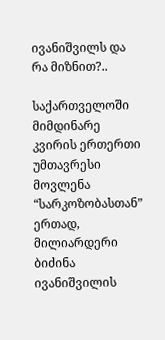ივანიშვილს და რა მიზნით?..

საქართველოში მიმდინარე კვირის ერთერთი უმთავრესი მოვლენა “სარკოზობასთან” ერთად, მილიარდერი ბიძინა ივანიშვილის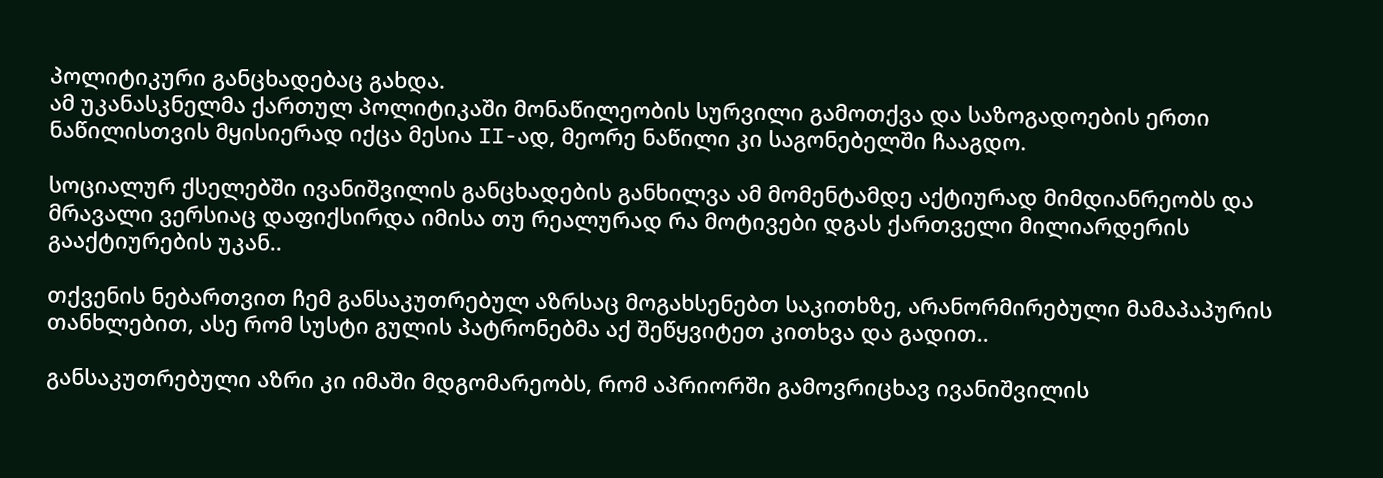პოლიტიკური განცხადებაც გახდა.
ამ უკანასკნელმა ქართულ პოლიტიკაში მონაწილეობის სურვილი გამოთქვა და საზოგადოების ერთი ნაწილისთვის მყისიერად იქცა მესია II-ად, მეორე ნაწილი კი საგონებელში ჩააგდო.

სოციალურ ქსელებში ივანიშვილის განცხადების განხილვა ამ მომენტამდე აქტიურად მიმდიანრეობს და მრავალი ვერსიაც დაფიქსირდა იმისა თუ რეალურად რა მოტივები დგას ქართველი მილიარდერის გააქტიურების უკან..

თქვენის ნებართვით ჩემ განსაკუთრებულ აზრსაც მოგახსენებთ საკითხზე, არანორმირებული მამაპაპურის თანხლებით, ასე რომ სუსტი გულის პატრონებმა აქ შეწყვიტეთ კითხვა და გადით..

განსაკუთრებული აზრი კი იმაში მდგომარეობს, რომ აპრიორში გამოვრიცხავ ივანიშვილის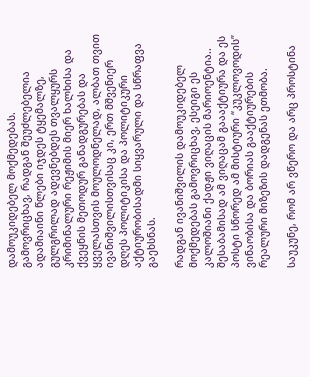დამოუკიდებელ მოქმედებას.
გამოვრიცხავ, რადგან შეუძლებელია ადამიაინი წლები იჯდეს ტყემალზე, გულგრილად ადევნებდეს თვალყურს კრიმინალური რეჟიმის მიერ ხალხისა და ქვეყნის მეთოდურ განადგურებას და ყველასთვის მოულოდნელად, ალბათ თვით ივანიშვილისთვისაც კი, ერთ მშვენიერ დღეს პოლიტიკისა და პოლიტიკური აქტიურობისადმი სიყვარული და სწრაფვა გაეხსნას.

რადგან ივანიშვილის დამოუკიდებელ მოქმედებას გამოვრიცხავ, ესეიგი ეს კალოშიანი ქადჟი ვიღაცის მარიოენტია.. შესაბამისად ამ ვიღაცამ გაააქტიურა და ეს პოსტი სწორედ ამ მისტიური “კუკლოვოდის” ვინაობისა და ბორიას გააქტიურების რეალური მიზეზის დადგენას ეთმობა.

საუკუნე, რომ არ ვწერო და არც პროსტინა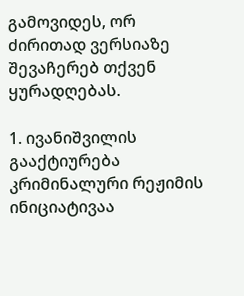გამოვიდეს, ორ ძირითად ვერსიაზე შევაჩერებ თქვენ ყურადღებას.

1. ივანიშვილის გააქტიურება კრიმინალური რეჟიმის ინიციატივაა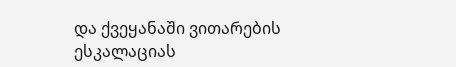და ქვეყანაში ვითარების ესკალაციას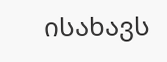ისახავს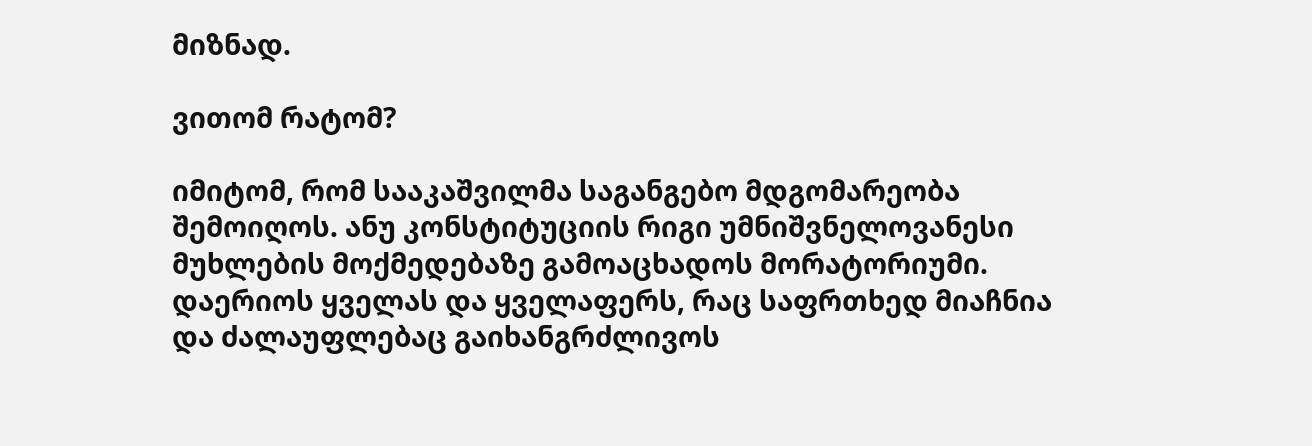მიზნად.

ვითომ რატომ?

იმიტომ, რომ სააკაშვილმა საგანგებო მდგომარეობა შემოიღოს. ანუ კონსტიტუციის რიგი უმნიშვნელოვანესი მუხლების მოქმედებაზე გამოაცხადოს მორატორიუმი. დაერიოს ყველას და ყველაფერს, რაც საფრთხედ მიაჩნია და ძალაუფლებაც გაიხანგრძლივოს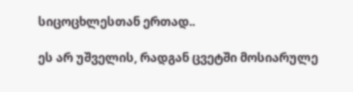სიცოცხლესთან ერთად..

ეს არ უშველის, რადგან ცვეტში მოსიარულე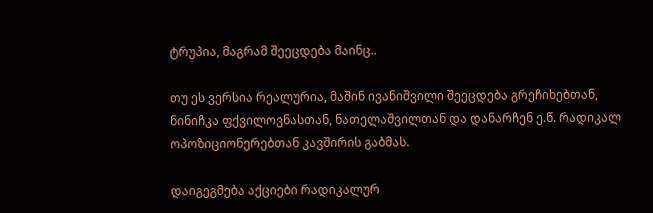ტრუპია, მაგრამ შეეცდება მაინც..

თუ ეს ვერსია რეალურია, მაშინ ივანიშვილი შეეცდება გრეჩიხებთან, ნინიჩკა ფქვილოვნასთან, ნათელაშვილთან და დანარჩენ ე.წ. რადიკალ ოპოზიციონერებთან კავშირის გაბმას.

დაიგეგმება აქციები რადიკალურ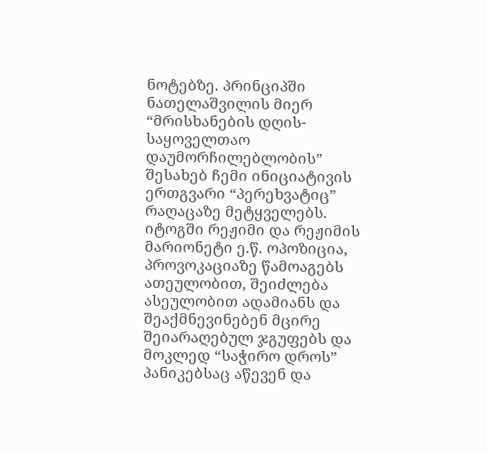ნოტებზე. პრინციპში ნათელაშვილის მიერ “მრისხანების დღის-საყოველთაო დაუმორჩილებლობის”  შესახებ ჩემი ინიციატივის ერთგვარი “პერეხვატიც” რაღაცაზე მეტყველებს.
იტოგში რეჟიმი და რეჟიმის მარიონეტი ე.წ. ოპოზიცია, პროვოკაციაზე წამოაგებს ათეულობით, შეიძლება ასეულობით ადამიანს და შეაქმნევინებენ მცირე შეიარაღებულ ჯგუფებს და მოკლედ “საჭირო დროს” პანიკებსაც აწევენ და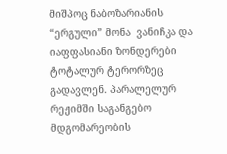მიშპოც ნაბოზარიანის “ერგული” მონა  ვანიჩკა და იაფფასიანი ზონდერები ტოტალურ ტერორზეც გადავლენ. პარალელურ რეჟიმში საგანგებო მდგომარეობის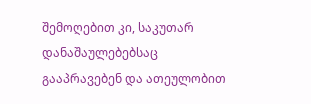შემოღებით კი, საკუთარ დანაშაულებებსაც გააპრავებენ და ათეულობით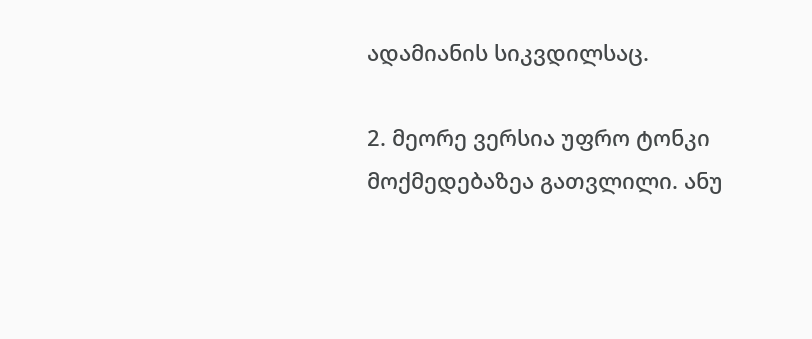ადამიანის სიკვდილსაც.

2. მეორე ვერსია უფრო ტონკი მოქმედებაზეა გათვლილი. ანუ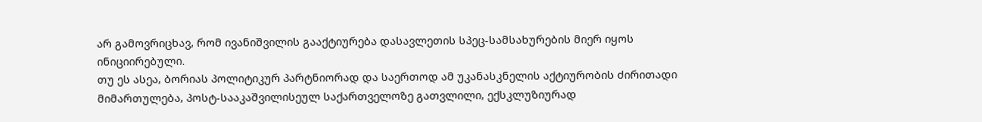არ გამოვრიცხავ, რომ ივანიშვილის გააქტიურება დასავლეთის სპეც-სამსახურების მიერ იყოს ინიციირებული.
თუ ეს ასეა, ბორიას პოლიტიკურ პარტნიორად და საერთოდ ამ უკანასკნელის აქტიურობის ძირითადი მიმართულება, პოსტ-სააკაშვილისეულ საქართველოზე გათვლილი, ექსკლუზიურად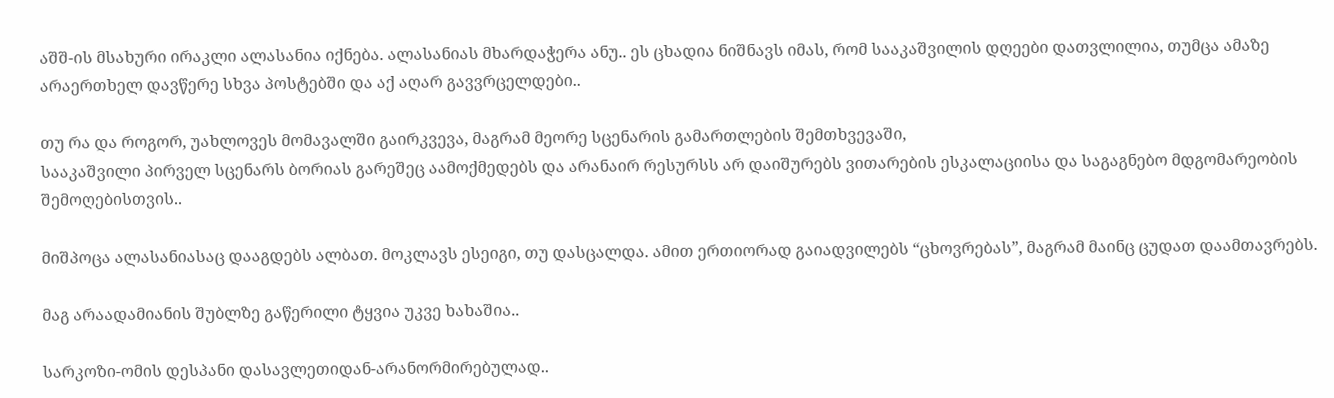აშშ-ის მსახური ირაკლი ალასანია იქნება. ალასანიას მხარდაჭერა ანუ.. ეს ცხადია ნიშნავს იმას, რომ სააკაშვილის დღეები დათვლილია, თუმცა ამაზე არაერთხელ დავწერე სხვა პოსტებში და აქ აღარ გავვრცელდები..

თუ რა და როგორ, უახლოვეს მომავალში გაირკვევა, მაგრამ მეორე სცენარის გამართლების შემთხვევაში,
სააკაშვილი პირველ სცენარს ბორიას გარეშეც აამოქმედებს და არანაირ რესურსს არ დაიშურებს ვითარების ესკალაციისა და საგაგნებო მდგომარეობის შემოღებისთვის..

მიშპოცა ალასანიასაც დააგდებს ალბათ. მოკლავს ესეიგი, თუ დასცალდა. ამით ერთიორად გაიადვილებს “ცხოვრებას”, მაგრამ მაინც ცუდათ დაამთავრებს.

მაგ არაადამიანის შუბლზე გაწერილი ტყვია უკვე ხახაშია..

სარკოზი-ომის დესპანი დასავლეთიდან-არანორმირებულად..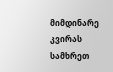მიმდინარე კვირას სამხრეთ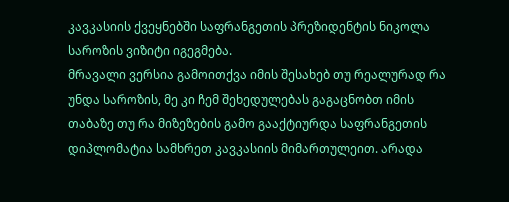კავკასიის ქვეყნებში საფრანგეთის პრეზიდენტის ნიკოლა საროზის ვიზიტი იგეგმება.
მრავალი ვერსია გამოითქვა იმის შესახებ თუ რეალურად რა უნდა საროზის, მე კი ჩემ შეხედულებას გაგაცნობთ იმის თაბაზე თუ რა მიზეზების გამო გააქტიურდა საფრანგეთის დიპლომატია სამხრეთ კავკასიის მიმართულეით. არადა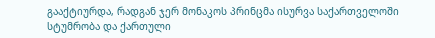გააქტიურდა, რადგან ჯერ მონაკოს პრინცმა ისურვა საქართველოში სტუმრობა და ქართული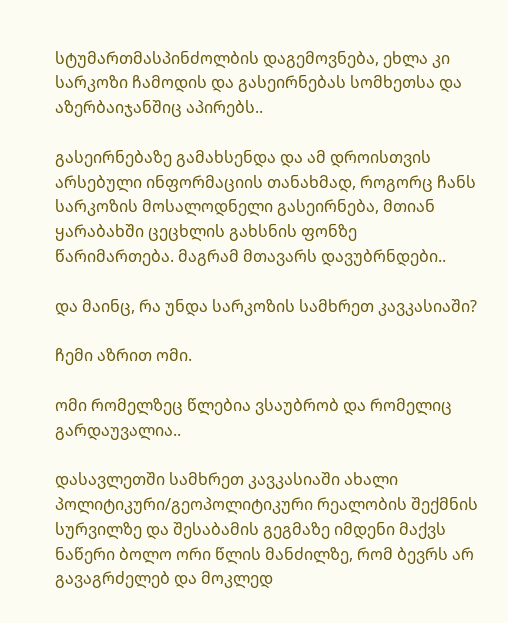სტუმართმასპინძოლბის დაგემოვნება, ეხლა კი სარკოზი ჩამოდის და გასეირნებას სომხეთსა და აზერბაიჯანშიც აპირებს..

გასეირნებაზე გამახსენდა და ამ დროისთვის არსებული ინფორმაციის თანახმად, როგორც ჩანს სარკოზის მოსალოდნელი გასეირნება, მთიან ყარაბახში ცეცხლის გახსნის ფონზე წარიმართება. მაგრამ მთავარს დავუბრნდები..

და მაინც, რა უნდა სარკოზის სამხრეთ კავკასიაში?

ჩემი აზრით ომი.

ომი რომელზეც წლებია ვსაუბრობ და რომელიც გარდაუვალია..

დასავლეთში სამხრეთ კავკასიაში ახალი პოლიტიკური/გეოპოლიტიკური რეალობის შექმნის სურვილზე და შესაბამის გეგმაზე იმდენი მაქვს ნაწერი ბოლო ორი წლის მანძილზე, რომ ბევრს არ გავაგრძელებ და მოკლედ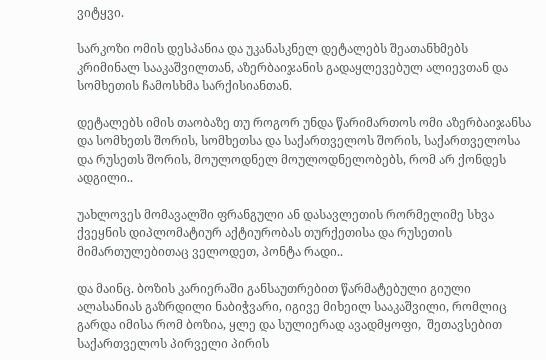ვიტყვი.

სარკოზი ომის დესპანია და უკანასკნელ დეტალებს შეათანხმებს კრიმინალ სააკაშვილთან, აზერბაიჯანის გადაყლევებულ ალიევთან და სომხეთის ჩამოსხმა სარქისიანთან.

დეტალებს იმის თაობაზე თუ როგორ უნდა წარიმართოს ომი აზერბაიჯანსა და სომხეთს შორის, სომხეთსა და საქართველოს შორის, საქართველოსა და რუსეთს შორის, მოულოდნელ მოულოდნელობებს, რომ არ ქონდეს ადგილი..

უახლოვეს მომავალში ფრანგული ან დასავლეთის რორმელიმე სხვა ქვეყნის დიპლომატიურ აქტიურობას თურქეთისა და რუსეთის მიმართულებითაც ველოდეთ, პონტა რადი..

და მაინც. ბოზის კარიერაში განსაუთრებით წარმატებული გიული ალასანიას გაზრდილი ნაბიჭვარი, იგივე მიხეილ სააკაშვილი, რომლიც გარდა იმისა რომ ბოზია, ყლე და სულიერად ავადმყოფი,  შეთავსებით  საქართველოს პირველი პირის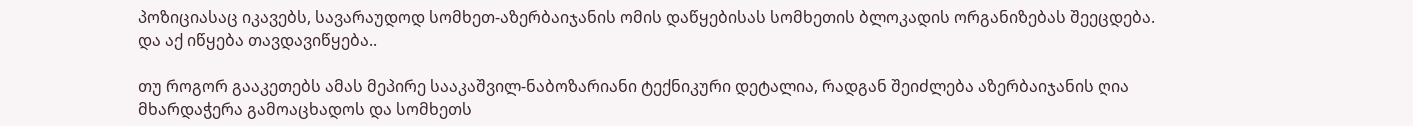პოზიციასაც იკავებს, სავარაუდოდ სომხეთ-აზერბაიჯანის ომის დაწყებისას სომხეთის ბლოკადის ორგანიზებას შეეცდება. და აქ იწყება თავდავიწყება..

თუ როგორ გააკეთებს ამას მეპირე სააკაშვილ-ნაბოზარიანი ტექნიკური დეტალია, რადგან შეიძლება აზერბაიჯანის ღია მხარდაჭერა გამოაცხადოს და სომხეთს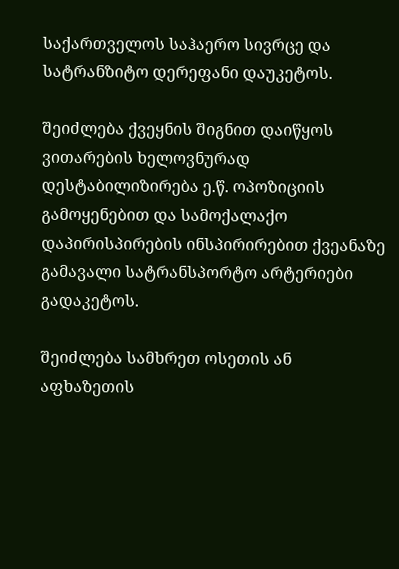საქართველოს საჰაერო სივრცე და სატრანზიტო დერეფანი დაუკეტოს.

შეიძლება ქვეყნის შიგნით დაიწყოს ვითარების ხელოვნურად დესტაბილიზირება ე.წ. ოპოზიციის გამოყენებით და სამოქალაქო დაპირისპირების ინსპირირებით ქვეანაზე გამავალი სატრანსპორტო არტერიები გადაკეტოს.

შეიძლება სამხრეთ ოსეთის ან აფხაზეთის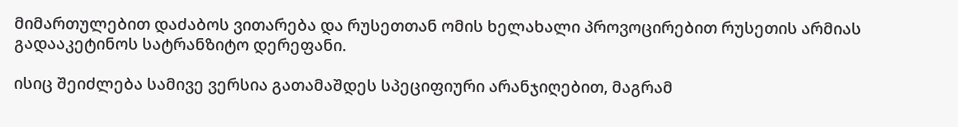მიმართულებით დაძაბოს ვითარება და რუსეთთან ომის ხელახალი პროვოცირებით რუსეთის არმიას გადააკეტინოს სატრანზიტო დერეფანი.

ისიც შეიძლება სამივე ვერსია გათამაშდეს სპეციფიური არანჯიღებით, მაგრამ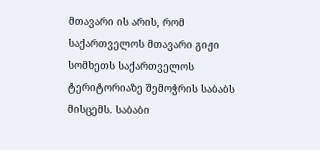მთავარი ის არის, რომ საქართველოს მთავარი გიჟი სომხეთს საქართველოს ტერიტორიაზე შემოჭრის საბაბს მისცემს. საბაბი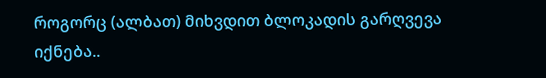როგორც (ალბათ) მიხვდით ბლოკადის გარღვევა იქნება..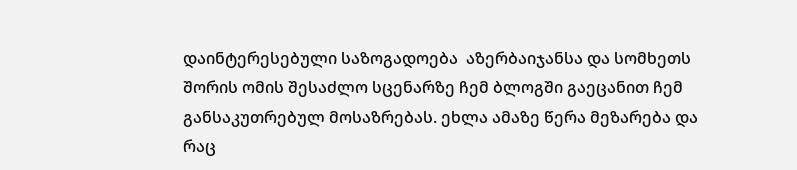დაინტერესებული საზოგადოება  აზერბაიჯანსა და სომხეთს შორის ომის შესაძლო სცენარზე ჩემ ბლოგში გაეცანით ჩემ განსაკუთრებულ მოსაზრებას. ეხლა ამაზე წერა მეზარება და რაც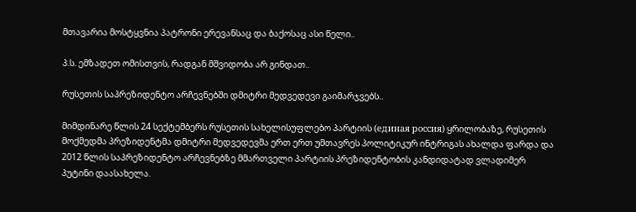მთავარია მოსტყვნია პატრონი ერევანსაც და ბაქოსაც ასი წელი..

პ.ს. ემზადეთ ომისთვის, რადგან მშვიდობა არ გინდათ..

რუსეთის საპრეზიდენტო არჩევნებში დმიტრი მედვედევი გაიმარჯვებს..

მიმდინარე წლის 24 სექტემბერს რუსეთის სახელისუფლებო პარტიის (единая россия) ყრილობაზე, რუსეთის მოქმედმა პრეზიდენტმა დმიტრი მედვედევმა ერთ ერთ უმთავრეს პოლიტიკურ ინტრიგას ახალდა ფარდა და 2012 წლის საპრეზიდენტო არჩევნებზე მმართველი პარტიის პრეზიდენტობის კანდიდატად ვლადიმერ პუტინი დაასახელა.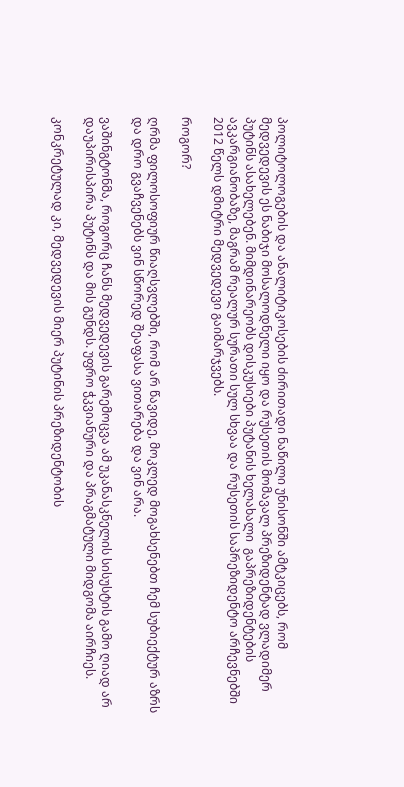პოლიტოლოგების და ანალიტიკოსების ძირითადი ნაწილი უნისონში ამტკიცებს, რომ მედვედევის ეს ნაბიჯი მოსალოდნელი იყო და რუსეთის მომავალ პრეზიდენტად ვლადიმერ პუტინს ასახელებენ. მიმდინარეობს დისკუსიები პუტანის ხელახალი  გაპრეზიდენტების ავკარგიანობაზე, მაგრამ რეალურ სურათი სულ სხვაა და რუსეთის საპრეზიდენტო არჩევნებში 2012 წელს დმიტრი მედვედევი გაიმარჯვებს.

როგორ?

ღრმა ფილოსოფიურ წიაღსვლებში, რომ არ წავიდე, მოკლედ მოგახსენებთ ჩემ სუბიექტურ აზრს და დრო გვაჩვენებს ვინ სწორედ შეაფასა ვითარება და ვინ არა.

ვაშინგტონმა, როგორც ჩანს მედვედევის გარემოცვა ამ უკანასკნელის სისუსტის გამო ღიად არ დაუპირისპირა პუტინს და მის გუნდს. უფრო ჭკვიანური და პრაგმატული მიდგომა აირჩიეს.

კონკრეტულად კი, მედვედევის მიერ პუტინის პრეზიდენტობის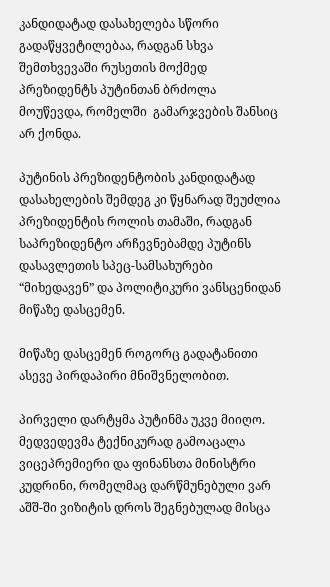კანდიდატად დასახელება სწორი გადაწყვეტილებაა, რადგან სხვა შემთხვევაში რუსეთის მოქმედ პრეზიდენტს პუტინთან ბრძოლა მოუწევდა, რომელში  გამარჯვების შანსიც არ ქონდა.

პუტინის პრეზიდენტობის კანდიდატად დასახელების შემდეგ კი წყნარად შეუძლია პრეზიდენტის როლის თამაში, რადგან საპრეზიდენტო არჩევნებამდე პუტინს დასავლეთის სპეც-სამსახურები “მიხედავენ” და პოლიტიკური ვანსცენიდან მიწაზე დასცემენ.

მიწაზე დასცემენ როგორც გადატანითი ასევე პირდაპირი მნიშვნელობით.

პირველი დარტყმა პუტინმა უკვე მიიღო. მედვედევმა ტექნიკურად გამოაცალა ვიცეპრემიერი და ფინანსთა მინისტრი კუდრინი, რომელმაც დარწმუნებული ვარ აშშ-ში ვიზიტის დროს შეგნებულად მისცა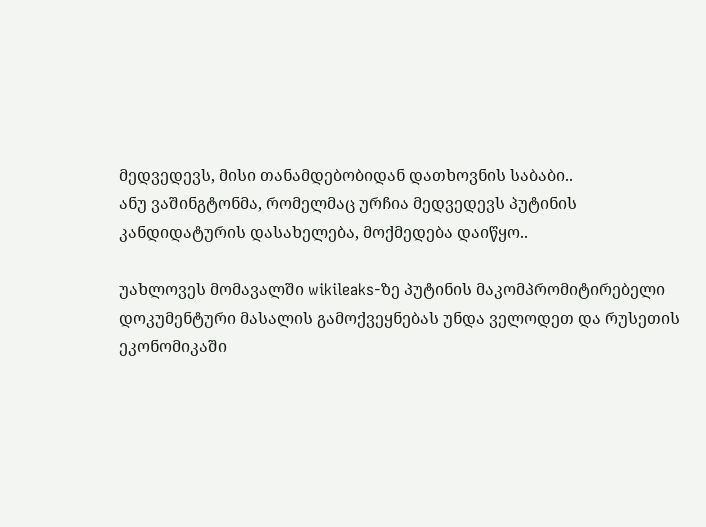მედვედევს, მისი თანამდებობიდან დათხოვნის საბაბი..
ანუ ვაშინგტონმა, რომელმაც ურჩია მედვედევს პუტინის კანდიდატურის დასახელება, მოქმედება დაიწყო..

უახლოვეს მომავალში wikileaks-ზე პუტინის მაკომპრომიტირებელი დოკუმენტური მასალის გამოქვეყნებას უნდა ველოდეთ და რუსეთის ეკონომიკაში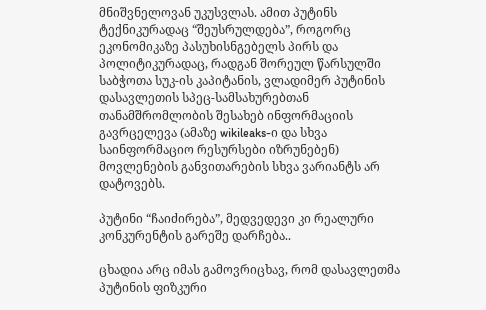მნიშვნელოვან უკუსვლას. ამით პუტინს ტექნიკურადაც “შეუსრულდება”, როგორც ეკონომიკაზე პასუხისნგებელს პირს და პოლიტიკურადაც, რადგან შორეულ წარსულში საბჭოთა სუკ-ის კაპიტანის, ვლადიმერ პუტინის დასავლეთის სპეც-სამსახურებთან თანამშრომლობის შესახებ ინფორმაციის გავრცელევა (ამაზე wikileaks-ი და სხვა საინფორმაციო რესურსები იზრუნებენ) მოვლენების განვითარების სხვა ვარიანტს არ დატოვებს.

პუტინი “ჩაიძირება”, მედვედევი კი რეალური კონკურენტის გარეშე დარჩება..

ცხადია არც იმას გამოვრიცხავ, რომ დასავლეთმა პუტინის ფიზკური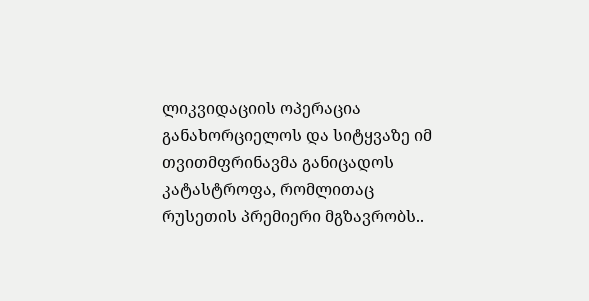ლიკვიდაციის ოპერაცია განახორციელოს და სიტყვაზე იმ თვითმფრინავმა განიცადოს კატასტროფა, რომლითაც რუსეთის პრემიერი მგზავრობს..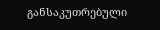განსაკუთრებული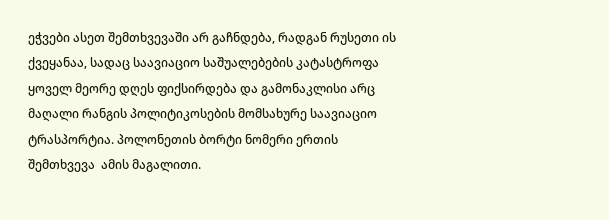ეჭვები ასეთ შემთხვევაში არ გაჩნდება, რადგან რუსეთი ის ქვეყანაა, სადაც საავიაციო საშუალებების კატასტროფა ყოველ მეორე დღეს ფიქსირდება და გამონაკლისი არც მაღალი რანგის პოლიტიკოსების მომსახურე საავიაციო ტრასპორტია. პოლონეთის ბორტი ნომერი ერთის შემთხვევა  ამის მაგალითი.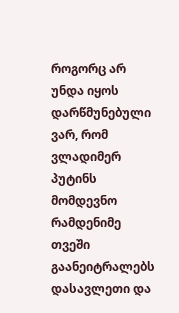როგორც არ უნდა იყოს დარწმუნებული ვარ, რომ ვლადიმერ პუტინს მომდევნო რამდენიმე თვეში გაანეიტრალებს დასავლეთი და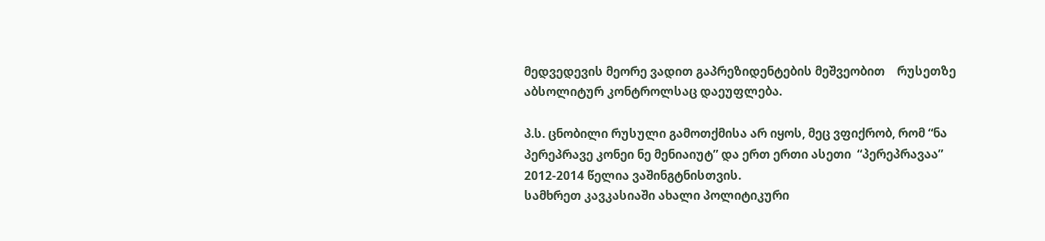მედვედევის მეორე ვადით გაპრეზიდენტების მეშვეობით    რუსეთზე აბსოლიტურ კონტროლსაც დაეუფლება.

პ.ს. ცნობილი რუსული გამოთქმისა არ იყოს, მეც ვფიქრობ, რომ “ნა პერეპრავე კონეი ნე მენიაიუტ” და ერთ ერთი ასეთი  “პერეპრავაა” 2012-2014 წელია ვაშინგტნისთვის.
სამხრეთ კავკასიაში ახალი პოლიტიკური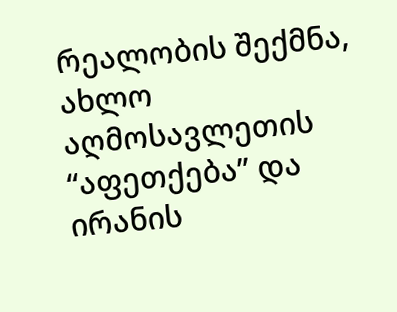რეალობის შექმნა, ახლო აღმოსავლეთის “აფეთქება” და ირანის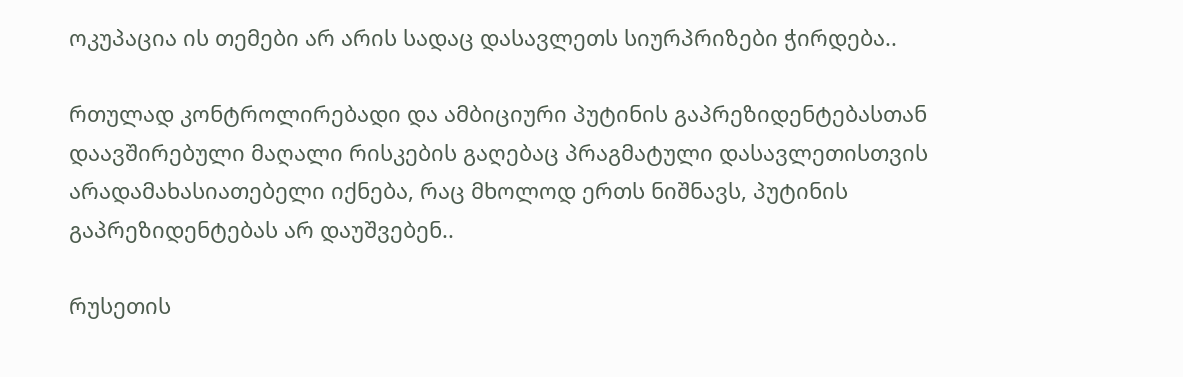ოკუპაცია ის თემები არ არის სადაც დასავლეთს სიურპრიზები ჭირდება..

რთულად კონტროლირებადი და ამბიციური პუტინის გაპრეზიდენტებასთან დაავშირებული მაღალი რისკების გაღებაც პრაგმატული დასავლეთისთვის არადამახასიათებელი იქნება, რაც მხოლოდ ერთს ნიშნავს, პუტინის გაპრეზიდენტებას არ დაუშვებენ..

რუსეთის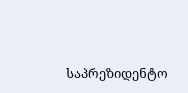საპრეზიდენტო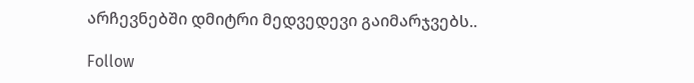არჩევნებში დმიტრი მედვედევი გაიმარჯვებს..

Follow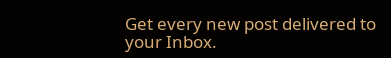Get every new post delivered to your Inbox.